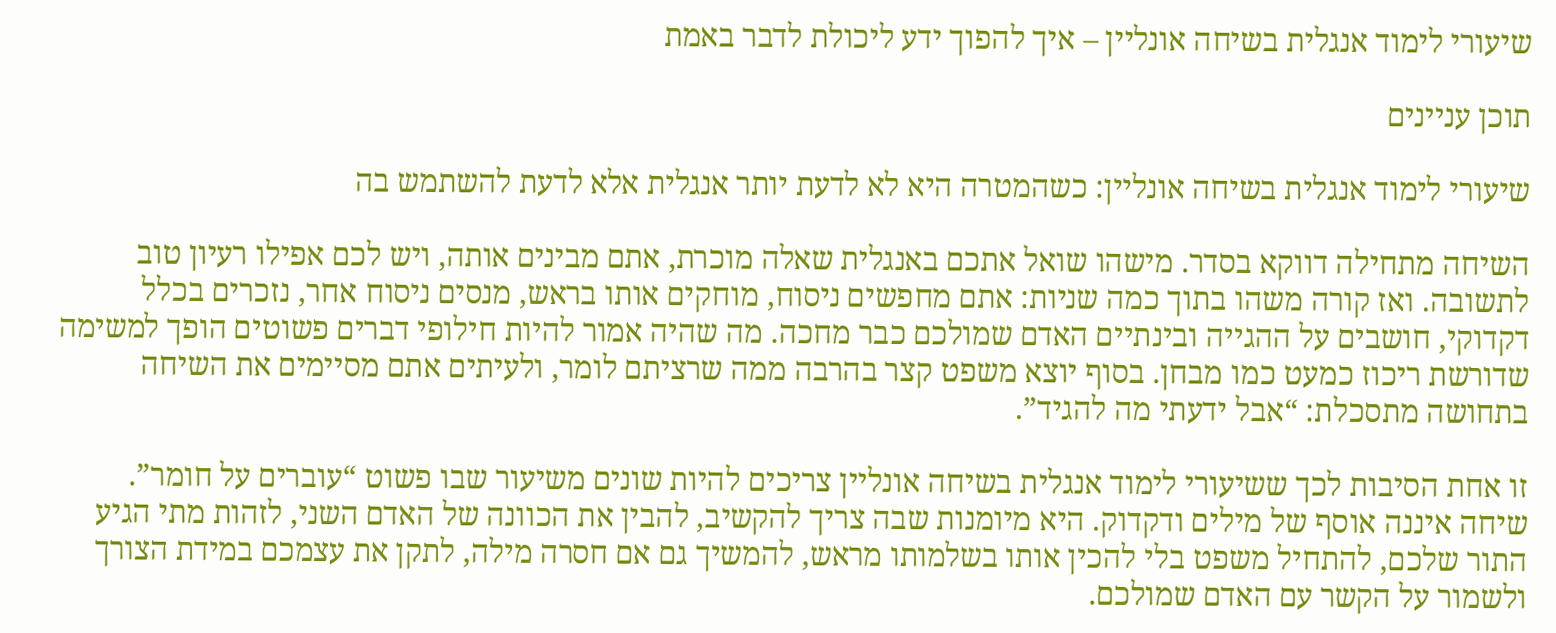שיעורי לימוד אנגלית בשיחה אונליין – איך להפוך ידע ליכולת לדבר באמת

תוכן עניינים

שיעורי לימוד אנגלית בשיחה אונליין: כשהמטרה היא לא לדעת יותר אנגלית אלא לדעת להשתמש בה

השיחה מתחילה דווקא בסדר. מישהו שואל אתכם באנגלית שאלה מוכרת, אתם מבינים אותה, ויש לכם אפילו רעיון טוב לתשובה. ואז קורה משהו בתוך כמה שניות: אתם מחפשים ניסוח, מוחקים אותו בראש, מנסים ניסוח אחר, נזכרים בכלל דקדוקי, חושבים על ההגייה ובינתיים האדם שמולכם כבר מחכה. מה שהיה אמור להיות חילופי דברים פשוטים הופך למשימה שדורשת ריכוז כמעט כמו מבחן. בסוף יוצא משפט קצר בהרבה ממה שרציתם לומר, ולעיתים אתם מסיימים את השיחה בתחושה מתסכלת: “אבל ידעתי מה להגיד”.

זו אחת הסיבות לכך ששיעורי לימוד אנגלית בשיחה אונליין צריכים להיות שונים משיעור שבו פשוט “עוברים על חומר”. שיחה איננה אוסף של מילים ודקדוק. היא מיומנות שבה צריך להקשיב, להבין את הכוונה של האדם השני, לזהות מתי הגיע התור שלכם, להתחיל משפט בלי להכין אותו בשלמותו מראש, להמשיך גם אם חסרה מילה, לתקן את עצמכם במידת הצורך ולשמור על הקשר עם האדם שמולכם.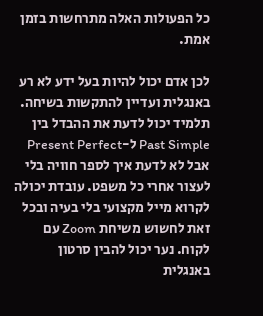כל הפעולות האלה מתרחשות בזמן אמת.

לכן אדם יכול להיות בעל ידע לא רע באנגלית ועדיין להתקשות בשיחה. תלמיד יכול לדעת את ההבדל בין Past Simple ל-Present Perfect אבל לא לדעת איך לספר חוויה בלי לעצור אחרי כל משפט. עובדת יכולה לקרוא מייל מקצועי בלי בעיה ובכל זאת לחשוש משיחת Zoom עם לקוח. נער יכול להבין סרטון באנגלית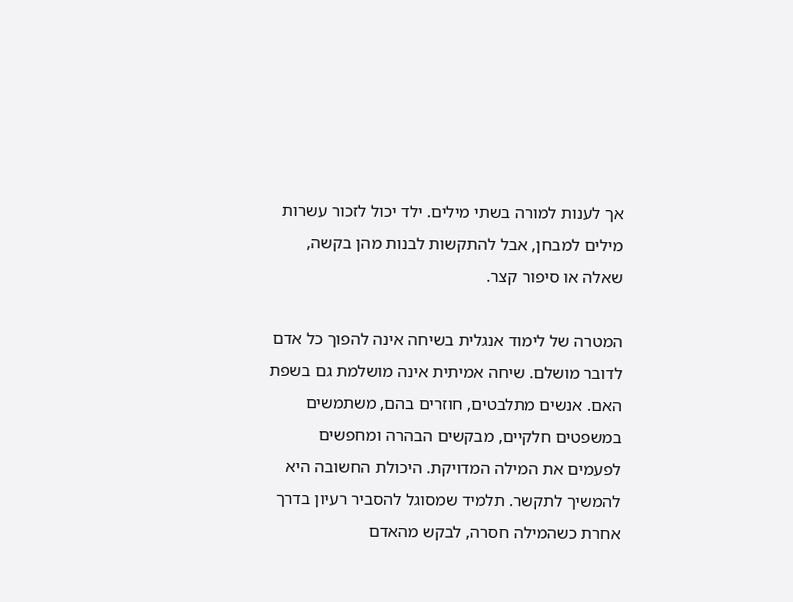אך לענות למורה בשתי מילים. ילד יכול לזכור עשרות מילים למבחן, אבל להתקשות לבנות מהן בקשה, שאלה או סיפור קצר.

המטרה של לימוד אנגלית בשיחה אינה להפוך כל אדם לדובר מושלם. שיחה אמיתית אינה מושלמת גם בשפת האם. אנשים מתלבטים, חוזרים בהם, משתמשים במשפטים חלקיים, מבקשים הבהרה ומחפשים לפעמים את המילה המדויקת. היכולת החשובה היא להמשיך לתקשר. תלמיד שמסוגל להסביר רעיון בדרך אחרת כשהמילה חסרה, לבקש מהאדם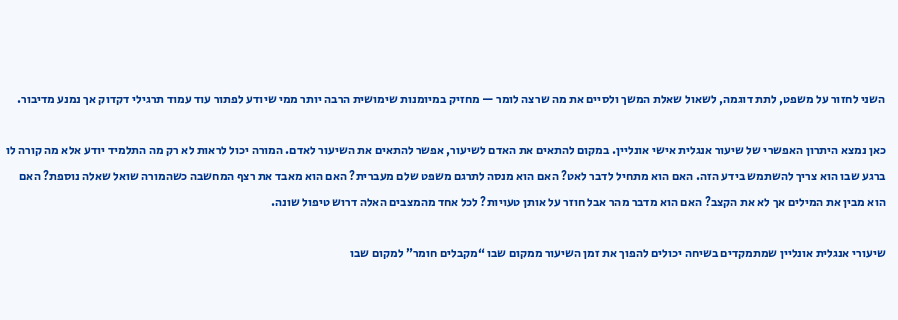השני לחזור על משפט, לתת דוגמה, לשאול שאלת המשך ולסיים את מה שרצה לומר — מחזיק במיומנות שימושית הרבה יותר ממי שיודע לפתור עוד עמוד תרגילי דקדוק אך נמנע מדיבור.

כאן נמצא היתרון האפשרי של שיעור אנגלית אישי אונליין. במקום להתאים את האדם לשיעור, אפשר להתאים את השיעור לאדם. המורה יכול לראות לא רק מה התלמיד יודע אלא מה קורה לו ברגע שבו הוא צריך להשתמש בידע הזה. האם הוא מתחיל לדבר לאט? האם הוא מנסה לתרגם משפט שלם מעברית? האם הוא מאבד את רצף המחשבה כשהמורה שואל שאלה נוספת? האם הוא מבין את המילים אך לא את הקצב? האם הוא מדבר מהר אבל חוזר על אותן טעויות? לכל אחד מהמצבים האלה דרוש טיפול שונה.

שיעורי אנגלית אונליין שמתמקדים בשיחה יכולים להפוך את זמן השיעור ממקום שבו “מקבלים חומר” למקום שבו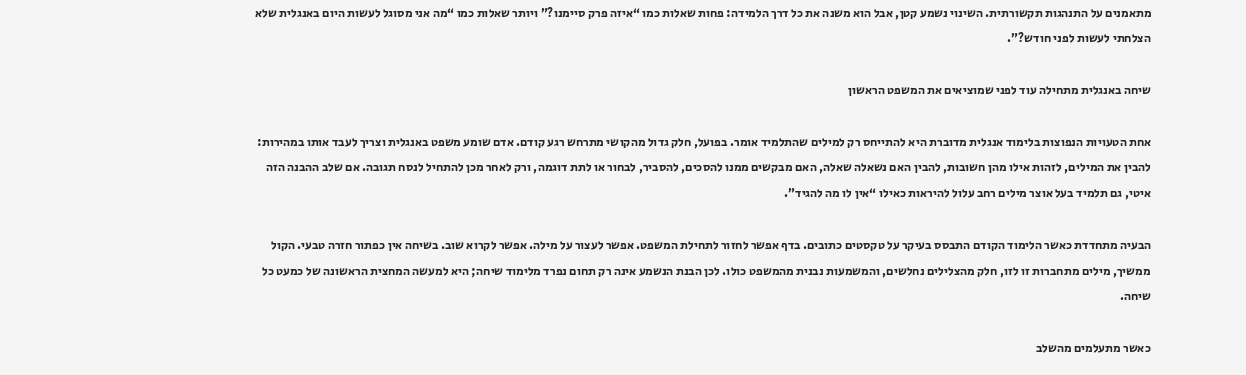מתאמנים על התנהגות תקשורתית. השינוי נשמע קטן, אבל הוא משנה את כל דרך הלמידה: פחות שאלות כמו “איזה פרק סיימנו?” ויותר שאלות כמו “מה אני מסוגל לעשות היום באנגלית שלא הצלחתי לעשות לפני חודש?”.

שיחה באנגלית מתחילה עוד לפני שמוציאים את המשפט הראשון

אחת הטעויות הנפוצות בלימוד אנגלית מדוברת היא להתייחס רק למילים שהתלמיד אומר. בפועל, חלק גדול מהקושי מתרחש רגע קודם. אדם שומע משפט באנגלית וצריך לעבד אותו במהירות: להבין את המילים, לזהות אילו מהן חשובות, להבין האם נשאלה שאלה, האם מבקשים ממנו להסכים, להסביר, לבחור או לתת דוגמה, ורק לאחר מכן להתחיל לנסח תגובה. אם שלב ההבנה הזה איטי, גם תלמיד בעל אוצר מילים רחב עלול להיראות כאילו “אין לו מה להגיד”.

הבעיה מתחדדת כאשר הלימוד הקודם התבסס בעיקר על טקסטים כתובים. בדף אפשר לחזור לתחילת המשפט. אפשר לעצור על מילה. אפשר לקרוא שוב. בשיחה אין כפתור חזרה טבעי. הקול ממשיך, מילים מתחברות זו לזו, חלק מהצלילים נחלשים, והמשמעות נבנית מהמשפט כולו. לכן הבנת הנשמע אינה רק תחום נפרד מלימוד שיחה; היא למעשה המחצית הראשונה של כמעט כל שיחה.

כאשר מתעלמים מהשלב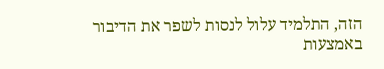הזה, התלמיד עלול לנסות לשפר את הדיבור באמצעות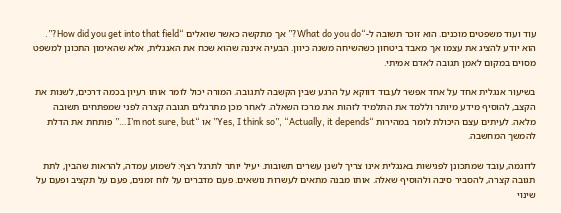עוד ועוד משפטים מוכנים. הוא זוכר תשובה ל-“What do you do?” אך מתקשה כאשר שואלים “How did you get into that field?”. הוא יודע להציג את עצמו אך מאבד ביטחון כשהשיחה משנה כיוון. הבעיה איננה שהוא שכח את האנגלית, אלא שהאימון התכונן למשפט מסוים במקום לאמן תגובה לאדם אמיתי.

בשיעור אנגלית אחד על אחד אפשר לעבוד דווקא על הרגע שבין הקשבה לתגובה. המורה יכול לומר אותו רעיון בכמה דרכים, לשנות את הקצב, להוסיף מידע מיותר וללמד את התלמיד לזהות את מרכז השאלה. לאחר מכן מתרגלים תגובה קצרה לפני שמפתחים תשובה מלאה. לעיתים עצם היכולת לומר במהירות “Yes, I think so”, “Actually, it depends” או “I’m not sure, but…” פותחת את הדלת להמשך המחשבה.

לדוגמה, עובד שמתכונן לפגישות באנגלית אינו צריך לשנן עשרים תשובות. יעיל יותר לתרגל רצף: לשמוע עמדה, להראות שהבין, לתת תגובה קצרה, להסביר סיבה ולהוסיף שאלה. אותו מבנה מתאים לעשרות נושאים. פעם מדברים על לוח זמנים, פעם על תקציב ופעם על שינוי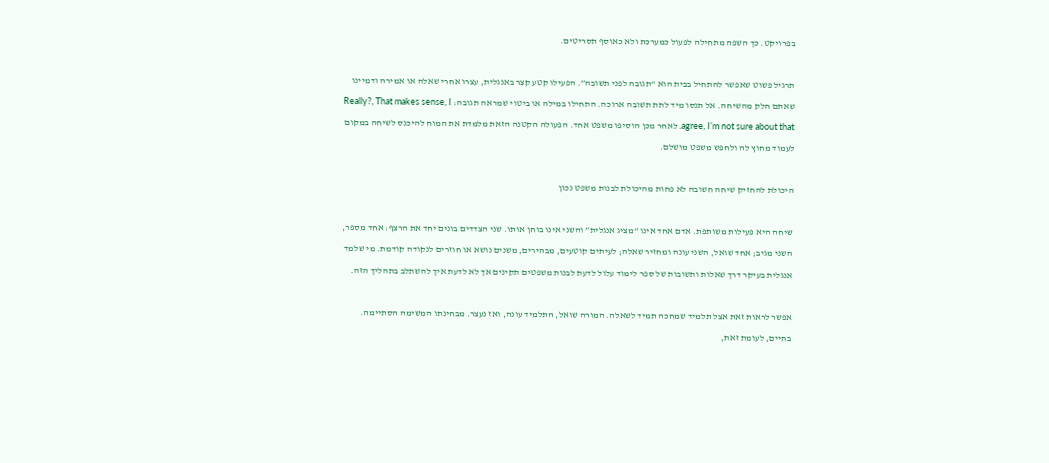בפרויקט. כך השפה מתחילה לפעול כמערכת ולא כאוסף תסריטים.

תרגיל פשוט שאפשר להתחיל בבית הוא “תגובה לפני תשובה”. הפעילו קטע קצר באנגלית, עצרו אחרי שאלה או אמירה ודמיינו שאתם חלק מהשיחה. אל תנסו מיד לתת תשובה ארוכה. התחילו במילה או ביטוי שמראה תגובה: Really?, That makes sense, I agree, I’m not sure about that. לאחר מכן הוסיפו משפט אחד. הפעולה הקטנה הזאת מלמדת את המוח להיכנס לשיחה במקום לעמוד מחוץ לה ולחפש משפט מושלם.

היכולת להחזיק שיחה חשובה לא פחות מהיכולת לבנות משפט נכון

שיחה היא פעילות משותפת. אדם אחד אינו “מציג אנגלית” והשני אינו בוחן אותו. שני הצדדים בונים יחד את הרצף: אחד מספר, השני מגיב; אחד שואל, השני עונה ומחזיר שאלה; לעיתים קוטעים, מבהירים, משנים נושא או חוזרים לנקודה קודמת. מי שלמד אנגלית בעיקר דרך שאלות ותשובות של ספר לימוד עלול לדעת לבנות משפטים תקינים אך לא לדעת איך להשתלב בתהליך הזה.

אפשר לראות זאת אצל תלמיד שמחכה תמיד לשאלה. המורה שואל, התלמיד עונה, ואז נעצר. מבחינתו המשימה הסתיימה. בחיים, לעומת זאת,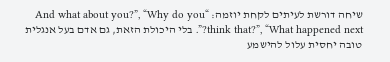שיחה דורשת לעיתים לקחת יוזמה: “And what about you?”, “Why do you think that?”, “What happened next?”. בלי היכולת הזאת, גם אדם בעל אנגלית טובה יחסית עלול להישמע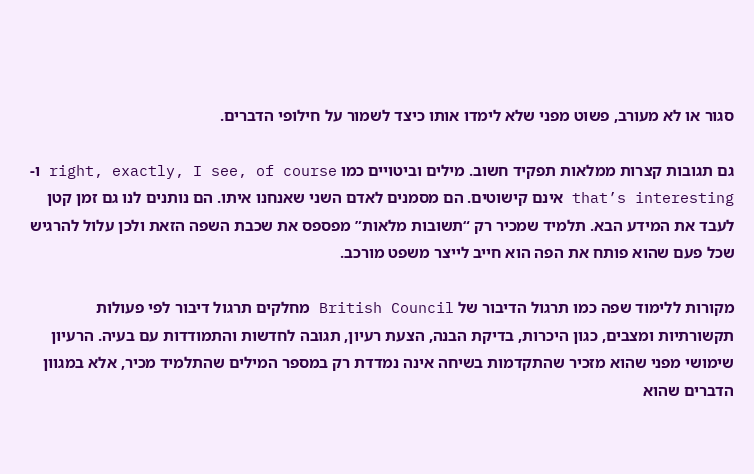סגור או לא מעורב, פשוט מפני שלא לימדו אותו כיצד לשמור על חילופי הדברים.

גם תגובות קצרות ממלאות תפקיד חשוב. מילים וביטויים כמו right, exactly, I see, of course ו-that’s interesting אינם קישוטים. הם מסמנים לאדם השני שאנחנו איתו. הם נותנים לנו גם זמן קטן לעבד את המידע הבא. תלמיד שמכיר רק “תשובות מלאות” מפספס את שכבת השפה הזאת ולכן עלול להרגיש שכל פעם שהוא פותח את הפה הוא חייב לייצר משפט מורכב.

מקורות ללימוד שפה כמו תרגול הדיבור של British Council מחלקים תרגול דיבור לפי פעולות תקשורתיות ומצבים, כגון היכרות, בדיקת הבנה, הצעת רעיון, תגובה לחדשות והתמודדות עם בעיה. הרעיון שימושי מפני שהוא מזכיר שהתקדמות בשיחה אינה נמדדת רק במספר המילים שהתלמיד מכיר, אלא במגוון הדברים שהוא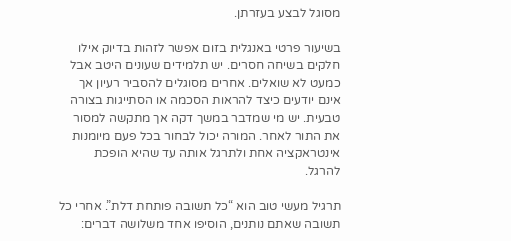מסוגל לבצע בעזרתן.

בשיעור פרטי באנגלית בזום אפשר לזהות בדיוק אילו חלקים בשיחה חסרים. יש תלמידים שעונים היטב אבל כמעט לא שואלים. אחרים מסוגלים להסביר רעיון אך אינם יודעים כיצד להראות הסכמה או הסתייגות בצורה טבעית. יש מי שמדבר במשך דקה אך מתקשה למסור את התור לאחר. המורה יכול לבחור בכל פעם מיומנות אינטראקציה אחת ולתרגל אותה עד שהיא הופכת להרגל.

תרגיל מעשי טוב הוא “כל תשובה פותחת דלת”. אחרי כל תשובה שאתם נותנים, הוסיפו אחד משלושה דברים: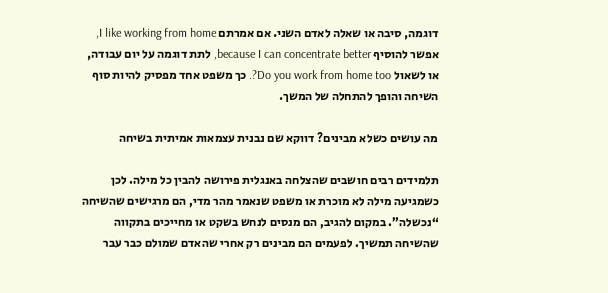דוגמה, סיבה או שאלה לאדם השני. אם אמרתם I like working from home, אפשר להוסיף because I can concentrate better, לתת דוגמה על יום עבודה, או לשאול Do you work from home too?. כך משפט אחד מפסיק להיות סוף השיחה והופך להתחלה של המשך.

מה עושים כשלא מבינים? דווקא שם נבנית עצמאות אמיתית בשיחה

תלמידים רבים חושבים שהצלחה באנגלית פירושה להבין כל מילה. לכן כשמגיעה מילה לא מוכרת או משפט שנאמר מהר מדי, הם מרגישים שהשיחה “נכשלה”. במקום להגיב, הם מנסים לנחש בשקט או מחייכים בתקווה שהשיחה תמשיך. לפעמים הם מבינים רק אחרי שהאדם שמולם כבר עבר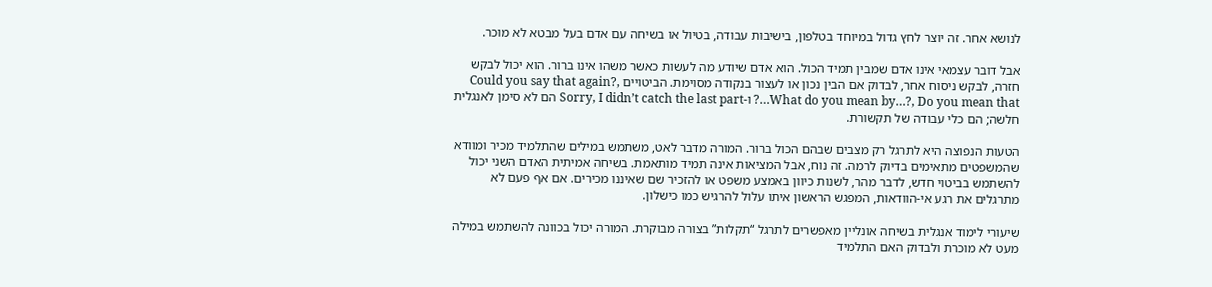לנושא אחר. זה יוצר לחץ גדול במיוחד בטלפון, בישיבות עבודה, בטיול או בשיחה עם אדם בעל מבטא לא מוכר.

אבל דובר עצמאי אינו אדם שמבין תמיד הכול. הוא אדם שיודע מה לעשות כאשר משהו אינו ברור. הוא יכול לבקש חזרה, לבקש ניסוח אחר, לבדוק אם הבין נכון או לעצור בנקודה מסוימת. הביטויים Could you say that again?, What do you mean by…?, Do you mean that…? ו-Sorry, I didn’t catch the last part הם לא סימן לאנגלית חלשה; הם כלי עבודה של תקשורת.

הטעות הנפוצה היא לתרגל רק מצבים שבהם הכול ברור. המורה מדבר לאט, משתמש במילים שהתלמיד מכיר ומוודא שהמשפטים מתאימים בדיוק לרמה. זה נוח, אבל המציאות אינה תמיד מותאמת. בשיחה אמיתית האדם השני יכול להשתמש בביטוי חדש, לדבר מהר, לשנות כיוון באמצע משפט או להזכיר שם שאיננו מכירים. אם אף פעם לא מתרגלים את רגע אי-הוודאות, המפגש הראשון איתו עלול להרגיש כמו כישלון.

שיעורי לימוד אנגלית בשיחה אונליין מאפשרים לתרגל “תקלות” בצורה מבוקרת. המורה יכול בכוונה להשתמש במילה מעט לא מוכרת ולבדוק האם התלמיד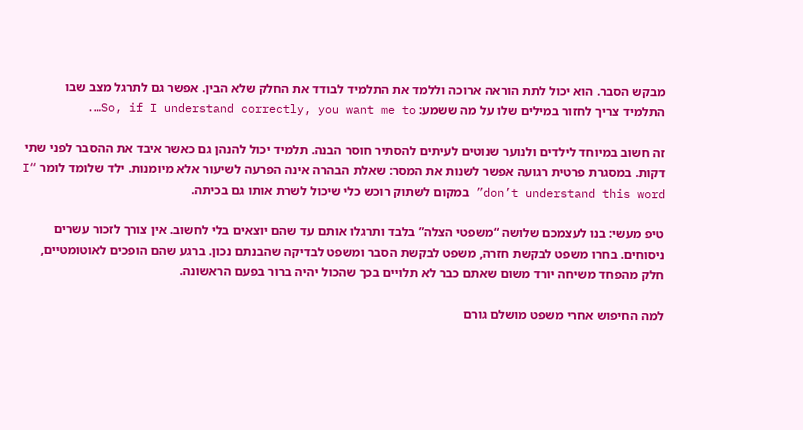מבקש הסבר. הוא יכול לתת הוראה ארוכה וללמד את התלמיד לבודד את החלק שלא הבין. אפשר גם לתרגל מצב שבו התלמיד צריך לחזור במילים שלו על מה ששמע: So, if I understand correctly, you want me to….

זה חשוב במיוחד לילדים ולנוער שנוטים לעיתים להסתיר חוסר הבנה. תלמיד יכול להנהן גם כאשר איבד את ההסבר לפני שתי דקות. במסגרת פרטית רגועה אפשר לשנות את המסר: שאלת הבהרה אינה הפרעה לשיעור אלא מיומנות. ילד שלומד לומר “I don’t understand this word” במקום לשתוק רוכש כלי שיכול לשרת אותו גם בכיתה.

טיפ מעשי: בנו לעצמכם שלושה “משפטי הצלה” בלבד ותרגלו אותם עד שהם יוצאים בלי לחשוב. אין צורך לזכור עשרים ניסוחים. בחרו משפט לבקשת חזרה, משפט לבקשת הסבר ומשפט לבדיקה שהבנתם נכון. ברגע שהם הופכים לאוטומטיים, חלק מהפחד משיחה יורד משום שאתם כבר לא תלויים בכך שהכול יהיה ברור בפעם הראשונה.

למה החיפוש אחרי משפט מושלם גורם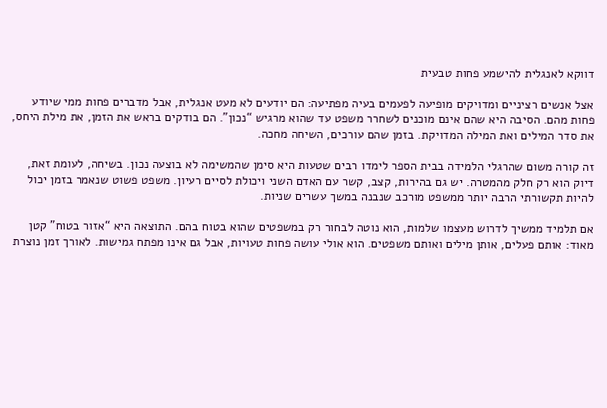דווקא לאנגלית להישמע פחות טבעית

אצל אנשים רציניים ומדויקים מופיעה לפעמים בעיה מפתיעה: הם יודעים לא מעט אנגלית, אבל מדברים פחות ממי שיודע פחות מהם. הסיבה היא שהם אינם מוכנים לשחרר משפט עד שהוא מרגיש “נכון”. הם בודקים בראש את הזמן, את מילת היחס, את סדר המילים ואת המילה המדויקת. בזמן שהם עורכים, השיחה מחכה.

זה קורה משום שהרגלי הלמידה בבית הספר לימדו רבים שטעות היא סימן שהמשימה לא בוצעה נכון. בשיחה, לעומת זאת, דיוק הוא רק חלק מהמטרה. יש גם בהירות, קצב, קשר עם האדם השני ויכולת לסיים רעיון. משפט פשוט שנאמר בזמן יכול להיות תקשורתי הרבה יותר ממשפט מורכב שנבנה במשך עשרים שניות.

אם תלמיד ממשיך לדרוש מעצמו שלמות, הוא נוטה לבחור רק במשפטים שהוא בטוח בהם. התוצאה היא “אזור בטוח” קטן מאוד: אותם פעלים, אותן מילים ואותם משפטים. הוא אולי עושה פחות טעויות, אבל גם אינו מפתח גמישות. לאורך זמן נוצרת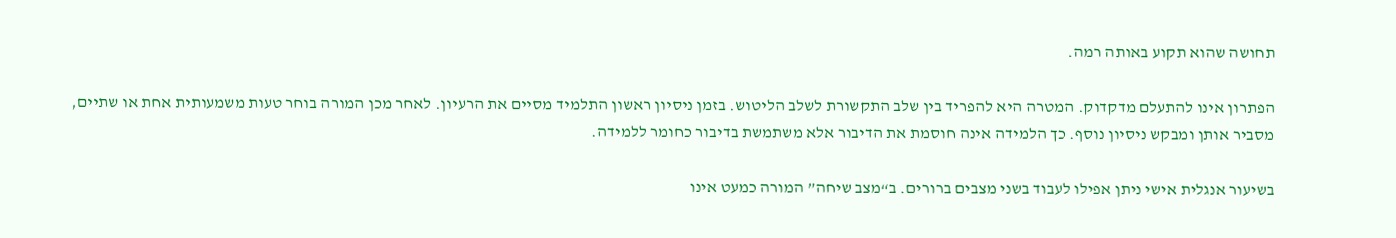תחושה שהוא תקוע באותה רמה.

הפתרון אינו להתעלם מדקדוק. המטרה היא להפריד בין שלב התקשורת לשלב הליטוש. בזמן ניסיון ראשון התלמיד מסיים את הרעיון. לאחר מכן המורה בוחר טעות משמעותית אחת או שתיים, מסביר אותן ומבקש ניסיון נוסף. כך הלמידה אינה חוסמת את הדיבור אלא משתמשת בדיבור כחומר ללמידה.

בשיעור אנגלית אישי ניתן אפילו לעבוד בשני מצבים ברורים. ב“מצב שיחה” המורה כמעט אינו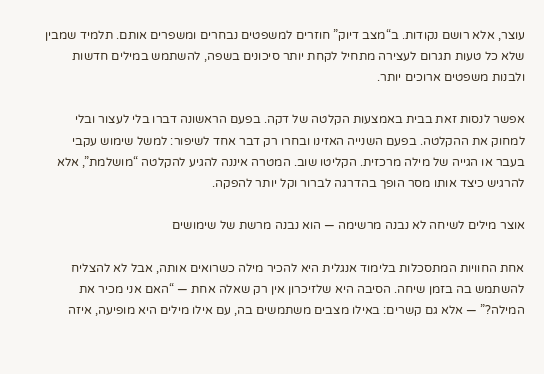עוצר, אלא רושם נקודות. ב“מצב דיוק” חוזרים למשפטים נבחרים ומשפרים אותם. תלמיד שמבין שלא כל טעות תגרום לעצירה מתחיל לקחת יותר סיכונים בשפה, להשתמש במילים חדשות ולבנות משפטים ארוכים יותר.

אפשר לנסות זאת בבית באמצעות הקלטה של דקה. בפעם הראשונה דברו בלי לעצור ובלי למחוק את ההקלטה. בפעם השנייה האזינו ובחרו רק דבר אחד לשיפור: למשל שימוש עקבי בעבר או הגייה של מילה מרכזית. הקליטו שוב. המטרה איננה להגיע להקלטה “מושלמת”, אלא להרגיש כיצד אותו מסר הופך בהדרגה לברור וקל יותר להפקה.

אוצר מילים לשיחה לא נבנה מרשימה — הוא נבנה מרשת של שימושים

אחת החוויות המתסכלות בלימוד אנגלית היא להכיר מילה כשרואים אותה, אבל לא להצליח להשתמש בה בזמן שיחה. הסיבה היא שלזיכרון אין רק שאלה אחת — “האם אני מכיר את המילה?” — אלא גם קשרים: באילו מצבים משתמשים בה, עם אילו מילים היא מופיעה, איזה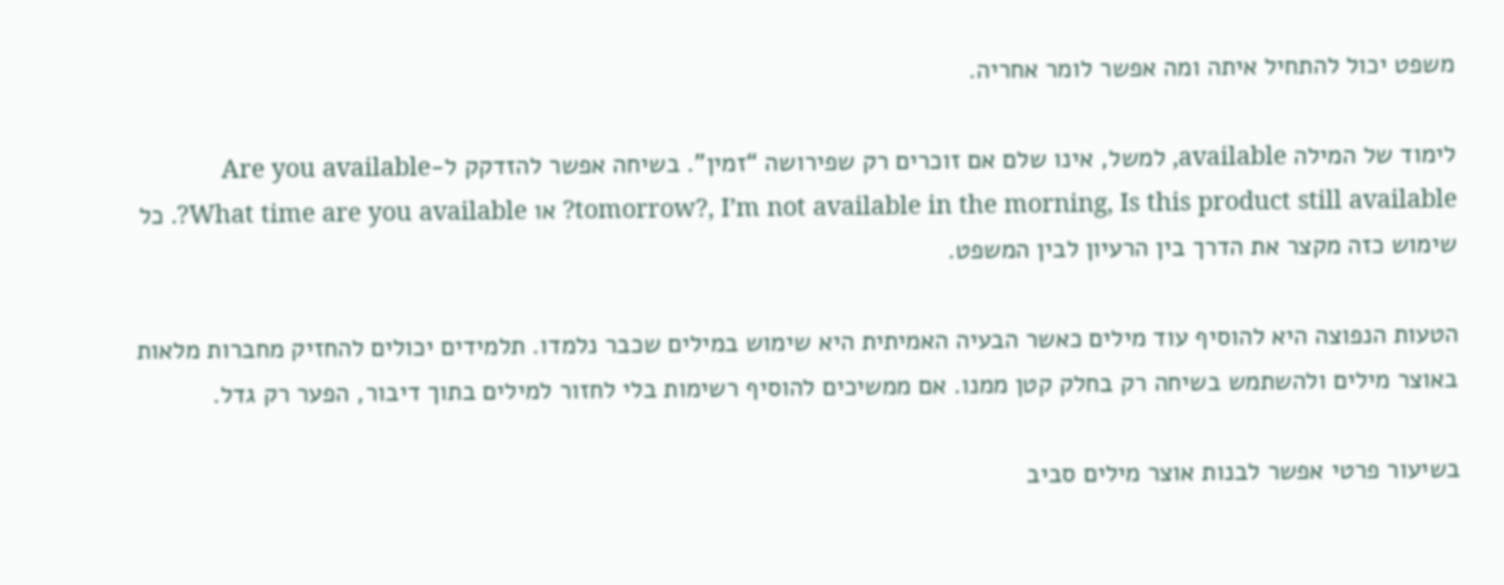משפט יכול להתחיל איתה ומה אפשר לומר אחריה.

לימוד של המילה available, למשל, אינו שלם אם זוכרים רק שפירושה “זמין”. בשיחה אפשר להזדקק ל-Are you available tomorrow?, I’m not available in the morning, Is this product still available? או What time are you available?. כל שימוש כזה מקצר את הדרך בין הרעיון לבין המשפט.

הטעות הנפוצה היא להוסיף עוד מילים כאשר הבעיה האמיתית היא שימוש במילים שכבר נלמדו. תלמידים יכולים להחזיק מחברות מלאות באוצר מילים ולהשתמש בשיחה רק בחלק קטן ממנו. אם ממשיכים להוסיף רשימות בלי לחזור למילים בתוך דיבור, הפער רק גדל.

בשיעור פרטי אפשר לבנות אוצר מילים סביב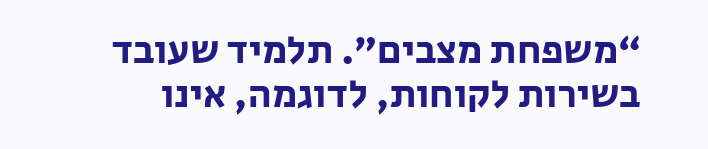“משפחת מצבים”. תלמיד שעובד בשירות לקוחות, לדוגמה, אינו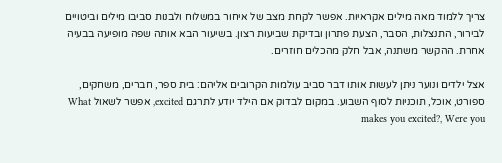צריך ללמוד מאה מילים אקראיות. אפשר לקחת מצב של איחור במשלוח ולבנות סביבו מילים וביטויים לבירור, התנצלות, הסבר, הצעת פתרון ובדיקת שביעות רצון. בשיעור הבא אותה שפה מופיעה בבעיה אחרת. ההקשר משתנה, אבל חלק מהכלים חוזרים.

אצל ילדים ונוער ניתן לעשות אותו דבר סביב עולמות הקרובים אליהם: בית ספר, חברים, משחקים, ספורט, אוכל, תוכניות לסוף השבוע. במקום לבדוק אם הילד יודע לתרגם excited, אפשר לשאול What makes you excited?, Were you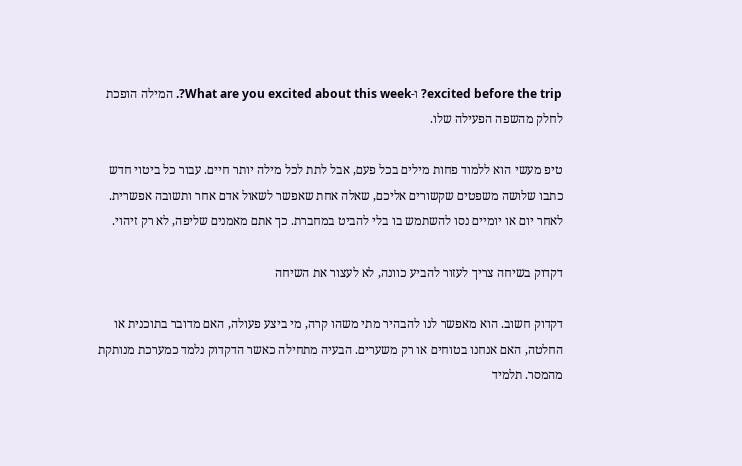excited before the trip? ו-What are you excited about this week?. המילה הופכת לחלק מהשפה הפעילה שלו.

טיפ מעשי הוא ללמוד פחות מילים בכל פעם, אבל לתת לכל מילה יותר חיים. עבור כל ביטוי חדש כתבו שלושה משפטים שקשורים אליכם, שאלה אחת שאפשר לשאול אדם אחר ותשובה אפשרית. לאחר יום או יומיים נסו להשתמש בו בלי להביט במחברת. כך אתם מאמנים שליפה, לא רק זיהוי.

דקדוק בשיחה צריך לעזור להביע כוונה, לא לעצור את השיחה

דקדוק חשוב. הוא מאפשר לנו להבהיר מתי משהו קרה, מי ביצע פעולה, האם מדובר בתוכנית או החלטה, האם אנחנו בטוחים או רק משערים. הבעיה מתחילה כאשר הדקדוק נלמד כמערכת מנותקת מהמסר. תלמיד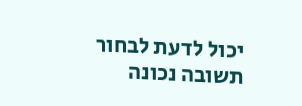יכול לדעת לבחור תשובה נכונה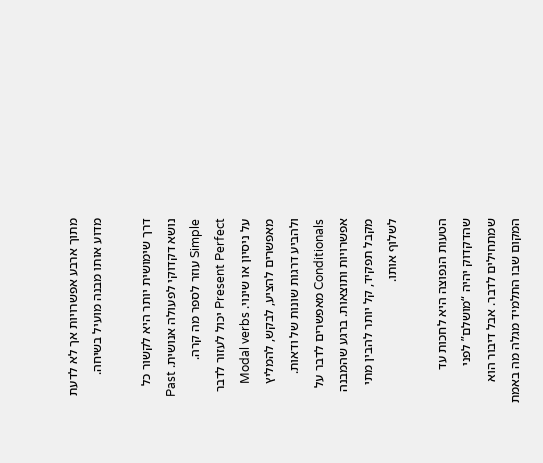מתוך ארבע אפשרויות אך לא לדעת מדוע אותו מבנה מועיל בשיחה.

דרך שימושית יותר היא לקשור כל נושא דקדוקי לפעולה אנושית. Past Simple עוזר לספר מה קרה. Present Perfect יכול לעזור לדבר על ניסיון או שינוי. Modal verbs מאפשרים להציע, לבקש, להמליץ ולהביע דרגות שונות של ודאות. Conditionals מאפשרים לדבר על אפשרויות ותוצאות. ברגע שהמבנה מקבל תפקיד, קל יותר להבין מתי לשלוף אותו.

הטעות הנפוצה היא לחכות עד שהדקדוק יהיה “מושלם” לפני שמתחילים לדבר. אבל דיבור הוא המקום שבו התלמיד מגלה מה באמת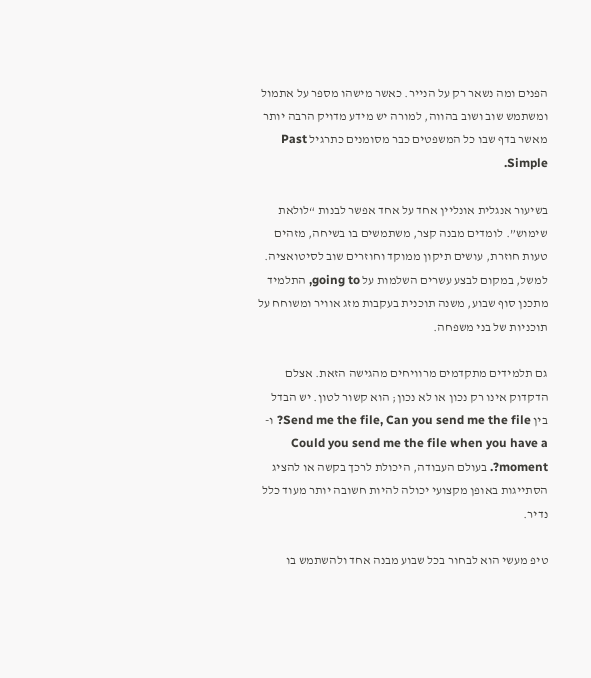הפנים ומה נשאר רק על הנייר. כאשר מישהו מספר על אתמול ומשתמש שוב ושוב בהווה, למורה יש מידע מדויק הרבה יותר מאשר בדף שבו כל המשפטים כבר מסומנים כתרגיל Past Simple.

בשיעור אנגלית אונליין אחד על אחד אפשר לבנות “לולאת שימוש”. לומדים מבנה קצר, משתמשים בו בשיחה, מזהים טעות חוזרת, עושים תיקון ממוקד וחוזרים שוב לסיטואציה. למשל, במקום לבצע עשרים השלמות על going to, התלמיד מתכנן סוף שבוע, משנה תוכנית בעקבות מזג אוויר ומשוחח על תוכניות של בני משפחה.

גם תלמידים מתקדמים מרוויחים מהגישה הזאת. אצלם הדקדוק אינו רק נכון או לא נכון; הוא קשור לטון. יש הבדל בין Send me the file, Can you send me the file? ו-Could you send me the file when you have a moment?. בעולם העבודה, היכולת לרכך בקשה או להציג הסתייגות באופן מקצועי יכולה להיות חשובה יותר מעוד כלל נדיר.

טיפ מעשי הוא לבחור בכל שבוע מבנה אחד ולהשתמש בו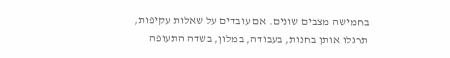בחמישה מצבים שונים. אם עובדים על שאלות עקיפות, תרגלו אותן בחנות, בעבודה, במלון, בשדה התעופה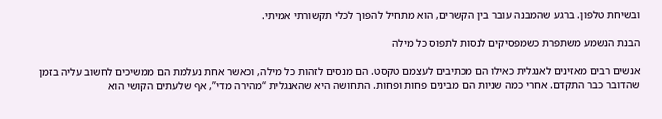ובשיחת טלפון. ברגע שהמבנה עובר בין הקשרים, הוא מתחיל להפוך לכלי תקשורתי אמיתי.

הבנת הנשמע משתפרת כשמפסיקים לנסות לתפוס כל מילה

אנשים רבים מאזינים לאנגלית כאילו הם מכתיבים לעצמם טקסט. הם מנסים לזהות כל מילה, וכאשר אחת נעלמת הם ממשיכים לחשוב עליה בזמן שהדובר כבר התקדם. אחרי כמה שניות הם מבינים פחות ופחות. התחושה היא שהאנגלית “מהירה מדי”, אף שלעתים הקושי הוא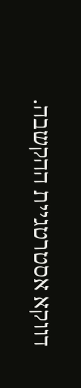דווקא אסטרטגיית ההקשבה.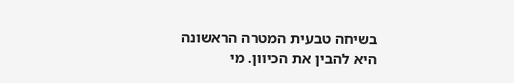בשיחה טבעית המטרה הראשונה היא להבין את הכיוון. מי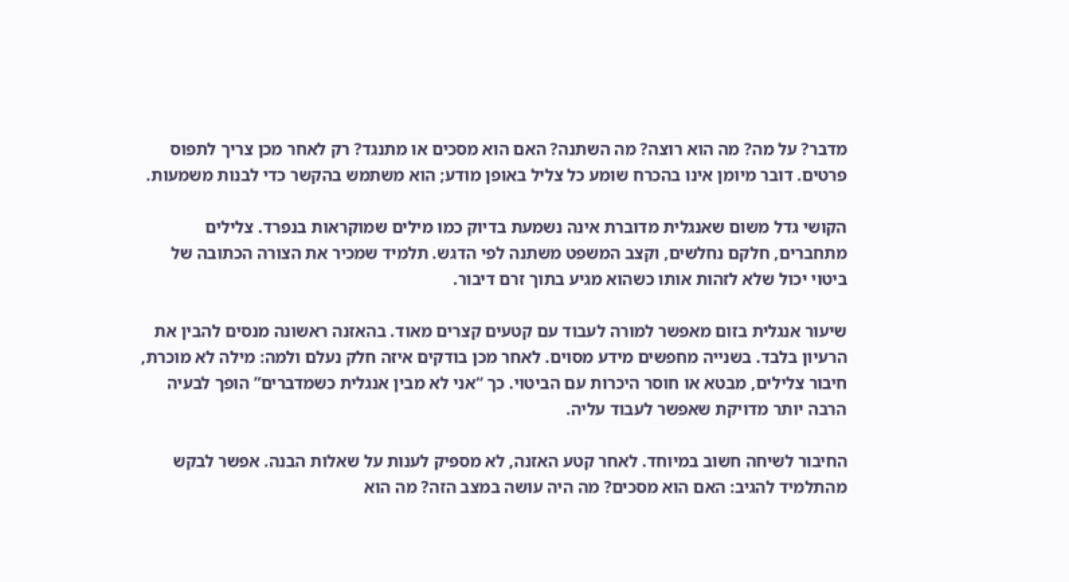מדבר? על מה? מה הוא רוצה? מה השתנה? האם הוא מסכים או מתנגד? רק לאחר מכן צריך לתפוס פרטים. דובר מיומן אינו בהכרח שומע כל צליל באופן מודע; הוא משתמש בהקשר כדי לבנות משמעות.

הקושי גדל משום שאנגלית מדוברת אינה נשמעת בדיוק כמו מילים שמוקראות בנפרד. צלילים מתחברים, חלקם נחלשים, וקצב המשפט משתנה לפי הדגש. תלמיד שמכיר את הצורה הכתובה של ביטוי יכול שלא לזהות אותו כשהוא מגיע בתוך זרם דיבור.

שיעור אנגלית בזום מאפשר למורה לעבוד עם קטעים קצרים מאוד. בהאזנה ראשונה מנסים להבין את הרעיון בלבד. בשנייה מחפשים מידע מסוים. לאחר מכן בודקים איזה חלק נעלם ולמה: מילה לא מוכרת, חיבור צלילים, מבטא או חוסר היכרות עם הביטוי. כך “אני לא מבין אנגלית כשמדברים” הופך לבעיה הרבה יותר מדויקת שאפשר לעבוד עליה.

החיבור לשיחה חשוב במיוחד. לאחר קטע האזנה, לא מספיק לענות על שאלות הבנה. אפשר לבקש מהתלמיד להגיב: האם הוא מסכים? מה היה עושה במצב הזה? מה הוא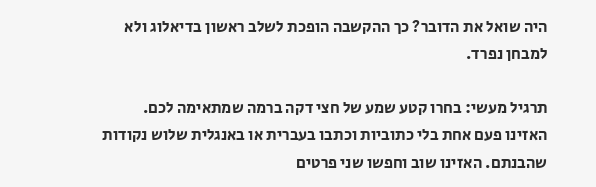היה שואל את הדובר? כך ההקשבה הופכת לשלב ראשון בדיאלוג ולא למבחן נפרד.

תרגיל מעשי: בחרו קטע שמע של חצי דקה ברמה שמתאימה לכם. האזינו פעם אחת בלי כתוביות וכתבו בעברית או באנגלית שלוש נקודות שהבנתם. האזינו שוב וחפשו שני פרטים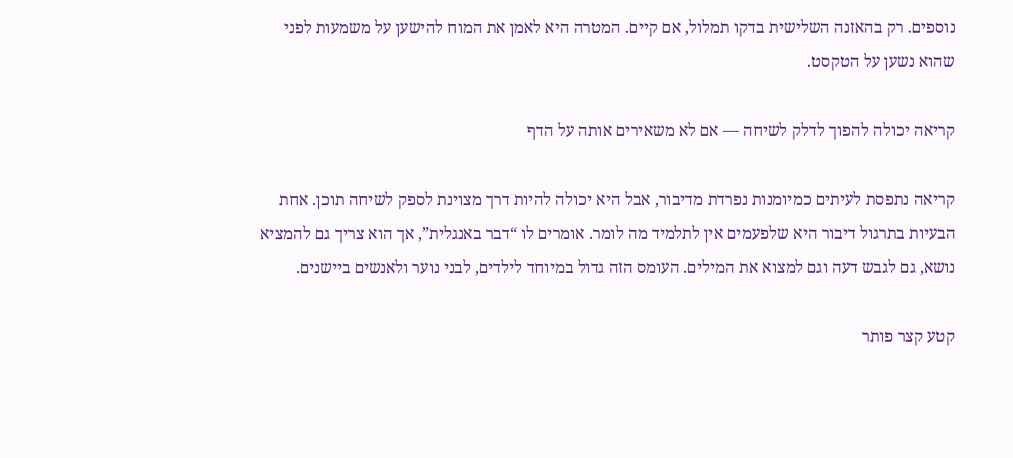נוספים. רק בהאזנה השלישית בדקו תמלול, אם קיים. המטרה היא לאמן את המוח להישען על משמעות לפני שהוא נשען על הטקסט.

קריאה יכולה להפוך לדלק לשיחה — אם לא משאירים אותה על הדף

קריאה נתפסת לעיתים כמיומנות נפרדת מדיבור, אבל היא יכולה להיות דרך מצוינת לספק לשיחה תוכן. אחת הבעיות בתרגול דיבור היא שלפעמים אין לתלמיד מה לומר. אומרים לו “דבר באנגלית”, אך הוא צריך גם להמציא נושא, גם לגבש דעה וגם למצוא את המילים. העומס הזה גדול במיוחד לילדים, לבני נוער ולאנשים ביישנים.

קטע קצר פותר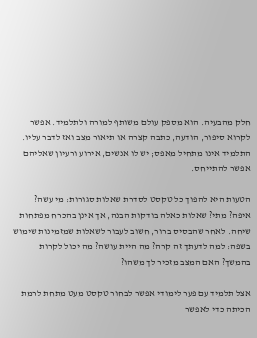חלק מהבעיה. הוא מספק עולם משותף למורה ולתלמיד. אפשר לקרוא סיפור, הודעה, כתבה קצרה או תיאור מצב ואז לדבר עליו. התלמיד אינו מתחיל מאפס; יש לו אנשים, אירוע ורעיון שאליהם אפשר להתייחס.

הטעות היא להפוך כל טקסט לסדרת שאלות סגורות: מי עשה? איפה? מתי? שאלות כאלה בודקות הבנה, אך אינן בהכרח מפתחות שיחה. לאחר שהבסיס ברור, חשוב לעבור לשאלות שמזמינות שימוש בשפה: למה לדעתך זה קרה? מה היית עושה? מה יכול לקרות בהמשך? האם המצב מזכיר לך משהו?

אצל תלמיד עם פער לימודי אפשר לבחור טקסט מעט מתחת לרמת הכיתה כדי לאפשר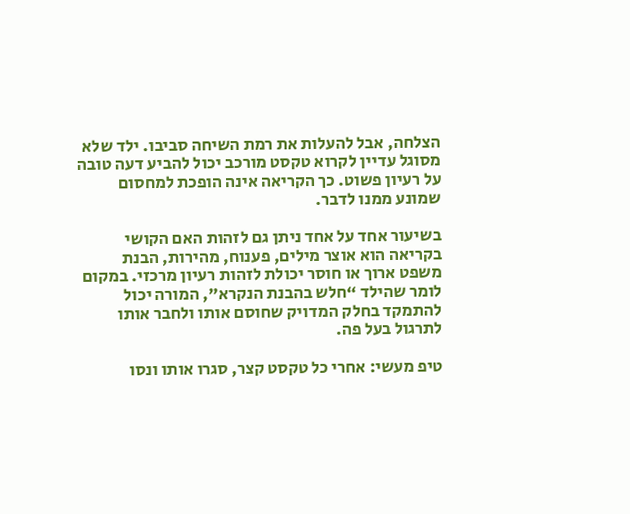הצלחה, אבל להעלות את רמת השיחה סביבו. ילד שלא מסוגל עדיין לקרוא טקסט מורכב יכול להביע דעה טובה על רעיון פשוט. כך הקריאה אינה הופכת למחסום שמונע ממנו לדבר.

בשיעור אחד על אחד ניתן גם לזהות האם הקושי בקריאה הוא אוצר מילים, פענוח, מהירות, הבנת משפט ארוך או חוסר יכולת לזהות רעיון מרכזי. במקום לומר שהילד “חלש בהבנת הנקרא”, המורה יכול להתמקד בחלק המדויק שחוסם אותו ולחבר אותו לתרגול בעל פה.

טיפ מעשי: אחרי כל טקסט קצר, סגרו אותו ונסו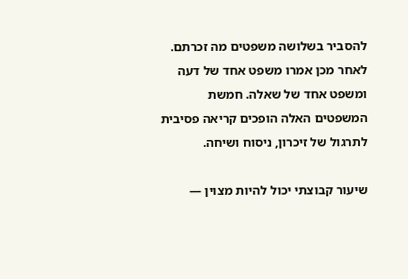להסביר בשלושה משפטים מה זכרתם. לאחר מכן אמרו משפט אחד של דעה ומשפט אחד של שאלה. חמשת המשפטים האלה הופכים קריאה פסיבית לתרגול של זיכרון, ניסוח ושיחה.

שיעור קבוצתי יכול להיות מצוין —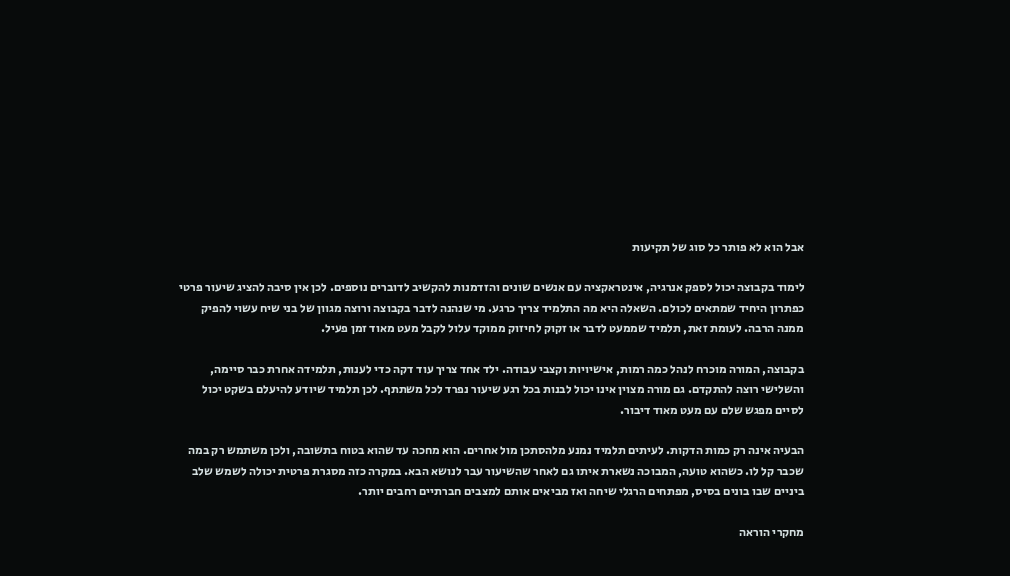אבל הוא לא פותר כל סוג של תקיעות

לימוד בקבוצה יכול לספק אנרגיה, אינטראקציה עם אנשים שונים והזדמנות להקשיב לדוברים נוספים. לכן אין סיבה להציג שיעור פרטי כפתרון היחיד שמתאים לכולם. השאלה היא מה התלמיד צריך כרגע. מי שנהנה לדבר בקבוצה ורוצה מגוון של בני שיח עשוי להפיק ממנה הרבה. לעומת זאת, תלמיד שממעט לדבר או זקוק לחיזוק ממוקד עלול לקבל מעט מאוד זמן פעיל.

בקבוצה, המורה מוכרח לנהל כמה רמות, אישיויות וקצבי עבודה. ילד אחד צריך עוד דקה כדי לענות, תלמידה אחרת כבר סיימה, והשלישי רוצה להתקדם. גם מורה מצוין אינו יכול לבנות בכל רגע שיעור נפרד לכל משתתף. לכן תלמיד שיודע להיעלם בשקט יכול לסיים מפגש שלם עם מעט מאוד דיבור.

הבעיה אינה רק כמות הדקות. לעיתים תלמיד נמנע מלהסתכן מול אחרים. הוא מחכה עד שהוא בטוח בתשובה, ולכן משתמש רק במה שכבר קל לו. כשהוא טועה, המבוכה נשארת איתו גם לאחר שהשיעור עבר לנושא הבא. במקרה כזה מסגרת פרטית יכולה לשמש שלב ביניים שבו בונים בסיס, מפתחים הרגלי שיחה ואז מביאים אותם למצבים חברתיים רחבים יותר.

מחקרי הוראה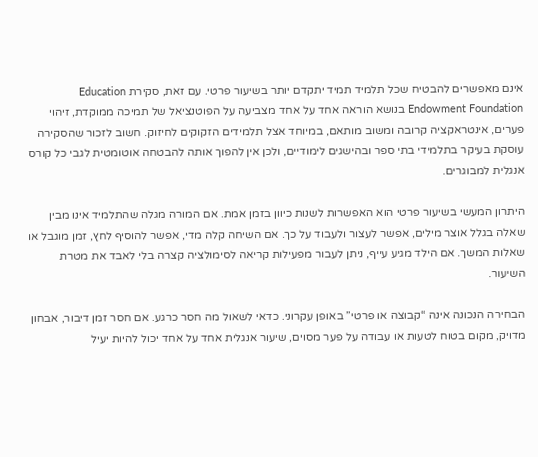אינם מאפשרים להבטיח שכל תלמיד תמיד יתקדם יותר בשיעור פרטי. עם זאת, סקירת Education Endowment Foundation בנושא הוראה אחד על אחד מצביעה על הפוטנציאל של תמיכה ממוקדת, זיהוי פערים, אינטראקציה קרובה ומשוב מותאם, במיוחד אצל תלמידים הזקוקים לחיזוק. חשוב לזכור שהסקירה עוסקת בעיקר בתלמידי בתי ספר ובהישגים לימודיים, ולכן אין להפוך אותה להבטחה אוטומטית לגבי כל קורס אנגלית למבוגרים.

היתרון המעשי בשיעור פרטי הוא האפשרות לשנות כיוון בזמן אמת. אם המורה מגלה שהתלמיד אינו מבין שאלה בגלל אוצר מילים, אפשר לעצור ולעבוד על כך. אם השיחה קלה מדי, אפשר להוסיף לחץ, זמן מוגבל או שאלות המשך. אם הילד מגיע עייף, ניתן לעבור מפעילות קריאה לסימולציה קצרה בלי לאבד את מטרת השיעור.

הבחירה הנכונה אינה “קבוצה או פרטי” באופן עקרוני. כדאי לשאול מה חסר כרגע. אם חסר זמן דיבור, אבחון מדויק, מקום בטוח לטעות או עבודה על פער מסוים, שיעור אנגלית אחד על אחד יכול להיות יעיל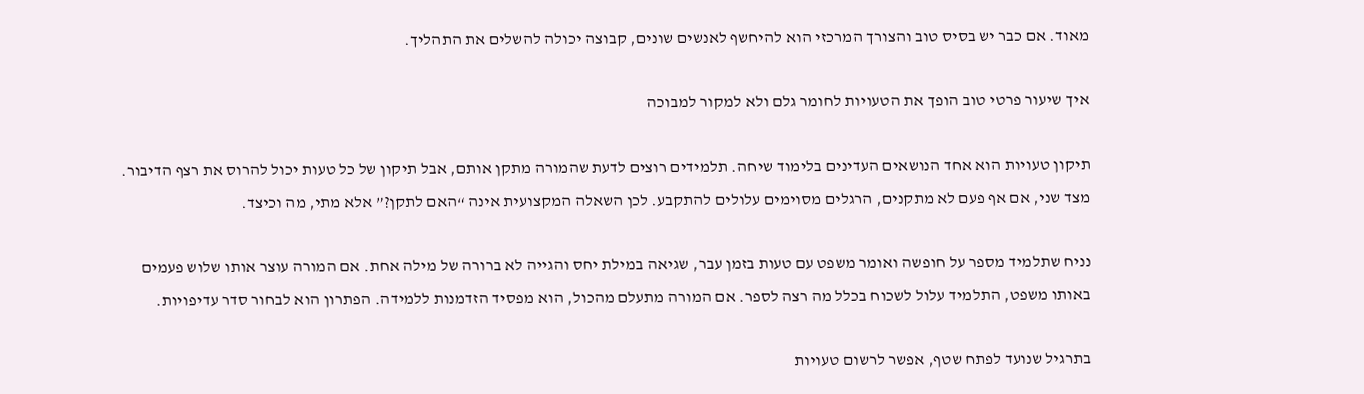מאוד. אם כבר יש בסיס טוב והצורך המרכזי הוא להיחשף לאנשים שונים, קבוצה יכולה להשלים את התהליך.

איך שיעור פרטי טוב הופך את הטעויות לחומר גלם ולא למקור למבוכה

תיקון טעויות הוא אחד הנושאים העדינים בלימוד שיחה. תלמידים רוצים לדעת שהמורה מתקן אותם, אבל תיקון של כל טעות יכול להרוס את רצף הדיבור. מצד שני, אם אף פעם לא מתקנים, הרגלים מסוימים עלולים להתקבע. לכן השאלה המקצועית אינה “האם לתקן?” אלא מתי, מה וכיצד.

נניח שתלמיד מספר על חופשה ואומר משפט עם טעות בזמן עבר, שגיאה במילת יחס והגייה לא ברורה של מילה אחת. אם המורה עוצר אותו שלוש פעמים באותו משפט, התלמיד עלול לשכוח בכלל מה רצה לספר. אם המורה מתעלם מהכול, הוא מפסיד הזדמנות ללמידה. הפתרון הוא לבחור סדר עדיפויות.

בתרגיל שנועד לפתח שטף, אפשר לרשום טעויות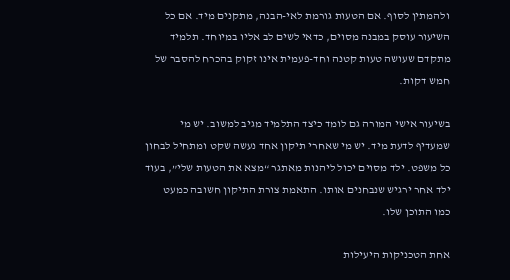ולהמתין לסוף. אם הטעות גורמת לאי-הבנה, מתקנים מיד. אם כל השיעור עוסק במבנה מסוים, כדאי לשים לב אליו במיוחד. תלמיד מתקדם שעושה טעות קטנה וחד-פעמית אינו זקוק בהכרח להסבר של חמש דקות.

בשיעור אישי המורה גם לומד כיצד התלמיד מגיב למשוב. יש מי שמעדיף לדעת מיד. יש מי שאחרי תיקון אחד נעשה שקט ומתחיל לבחון כל משפט. ילד מסוים יכול ליהנות מאתגר “מצא את הטעות שלי”, בעוד ילד אחר ירגיש שנבחנים אותו. התאמת צורת התיקון חשובה כמעט כמו התוכן שלו.

אחת הטכניקות היעילות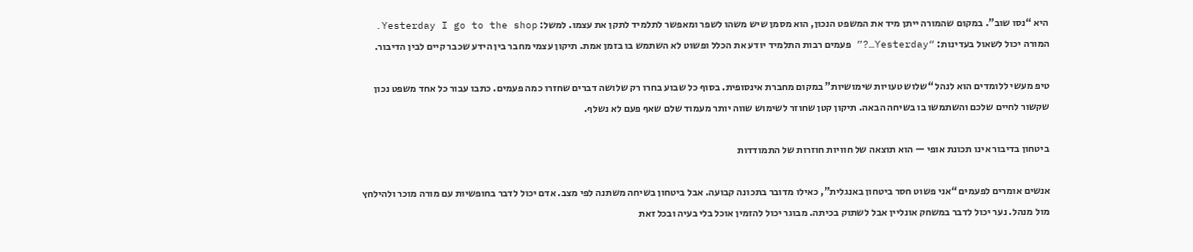היא “נסו שוב”. במקום שהמורה ייתן מיד את המשפט הנכון, הוא מסמן שיש משהו לשפר ומאפשר לתלמיד לתקן את עצמו. למשל: Yesterday I go to the shop. המורה יכול לשאול בעדינות: “Yesterday…?” פעמים רבות התלמיד יודע את הכלל ופשוט לא השתמש בו בזמן אמת. תיקון עצמי מחבר בין הידע שכבר קיים לבין הדיבור.

טיפ מעשי ללומדים הוא לנהל “שלוש טעויות שימושיות” במקום מחברת אינסופית. בסוף כל שבוע בחרו רק שלושה דברים שחזרו כמה פעמים. כתבו עבור כל אחד משפט נכון שקשור לחיים שלכם והשתמשו בו בשיחה הבאה. תיקון קטן שחוזר לשימוש שווה יותר מעמוד שלם שאף פעם לא נשלף.

ביטחון בדיבור אינו תכונת אופי — הוא תוצאה של חוויות חוזרות של התמודדות

אנשים אומרים לפעמים “אני פשוט חסר ביטחון באנגלית”, כאילו מדובר בתכונה קבועה. אבל ביטחון בשיחה משתנה לפי מצב. אדם יכול לדבר בחופשיות עם מורה מוכר ולהילחץ מול מנהל. נער יכול לדבר במשחק אונליין אבל לשתוק בכיתה. מבוגר יכול להזמין אוכל בלי בעיה ובכל זאת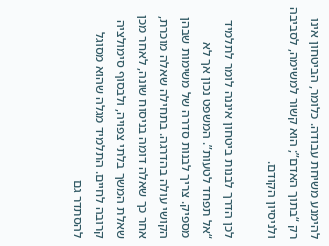להימנע משיחת עבודה. כלומר, הביטחון אינו רק “בתוך האדם”; הוא קשור למשימה, לסביבה ולניסיון הקודם.

לכן הדרך לבנות ביטחון איננה לומר לתלמיד “אל תפחד לטעות”. המשפט נכון אך לא מספיק. צריך לבנות סדרה של משימות שבהן הקושי עולה בהדרגה. בתחילה שאלה מוכרת, אחר כך שאלה דומה בניסוח שונה, לאחר מכן שאלת המשך בלתי צפויה, ולבסוף סימולציה קרובה לחיים. התלמיד מגלה שהוא מסוגל להסתדר גם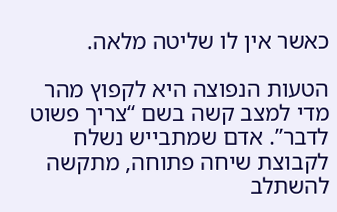כאשר אין לו שליטה מלאה.

הטעות הנפוצה היא לקפוץ מהר מדי למצב קשה בשם “צריך פשוט לדבר”. אדם שמתבייש נשלח לקבוצת שיחה פתוחה, מתקשה להשתלב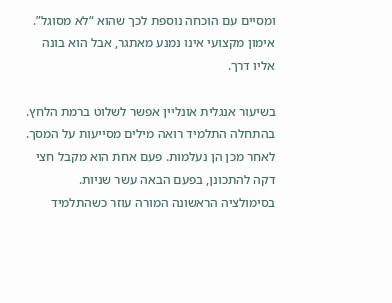ומסיים עם הוכחה נוספת לכך שהוא “לא מסוגל”. אימון מקצועי אינו נמנע מאתגר, אבל הוא בונה אליו דרך.

בשיעור אנגלית אונליין אפשר לשלוט ברמת הלחץ. בהתחלה התלמיד רואה מילים מסייעות על המסך. לאחר מכן הן נעלמות. פעם אחת הוא מקבל חצי דקה להתכונן, בפעם הבאה עשר שניות. בסימולציה הראשונה המורה עוזר כשהתלמיד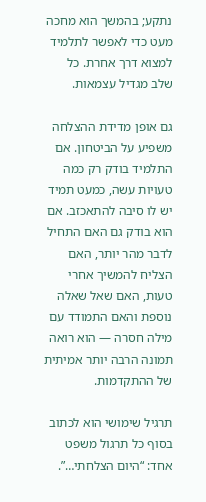נתקע; בהמשך הוא מחכה מעט כדי לאפשר לתלמיד למצוא דרך אחרת. כל שלב מגדיל עצמאות.

גם אופן מדידת ההצלחה משפיע על הביטחון. אם התלמיד בודק רק כמה טעויות עשה, כמעט תמיד יש לו סיבה להתאכזב. אם הוא בודק גם האם התחיל לדבר מהר יותר, האם הצליח להמשיך אחרי טעות, האם שאל שאלה נוספת והאם התמודד עם מילה חסרה — הוא רואה תמונה הרבה יותר אמיתית של ההתקדמות.

תרגיל שימושי הוא לכתוב בסוף כל תרגול משפט אחד: “היום הצלחתי…”.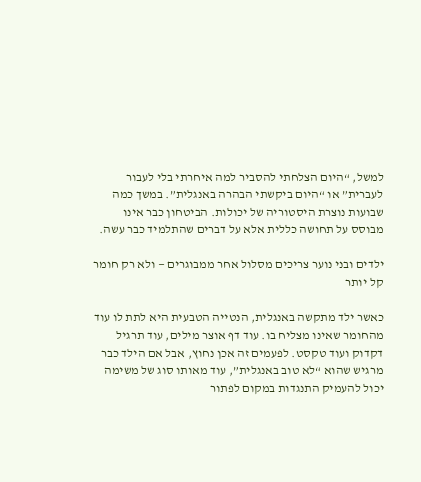למשל, “היום הצלחתי להסביר למה איחרתי בלי לעבור לעברית” או “היום ביקשתי הבהרה באנגלית”. במשך כמה שבועות נוצרת היסטוריה של יכולות. הביטחון כבר אינו מבוסס על תחושה כללית אלא על דברים שהתלמיד כבר עשה.

ילדים ובני נוער צריכים מסלול אחר ממבוגרים — ולא רק חומר קל יותר

כאשר ילד מתקשה באנגלית, הנטייה הטבעית היא לתת לו עוד מהחומר שאינו מצליח בו. עוד דף אוצר מילים, עוד תרגיל דקדוק ועוד טקסט. לפעמים זה אכן נחוץ, אבל אם הילד כבר מרגיש שהוא “לא טוב באנגלית”, עוד מאותו סוג של משימה יכול להעמיק התנגדות במקום לפתור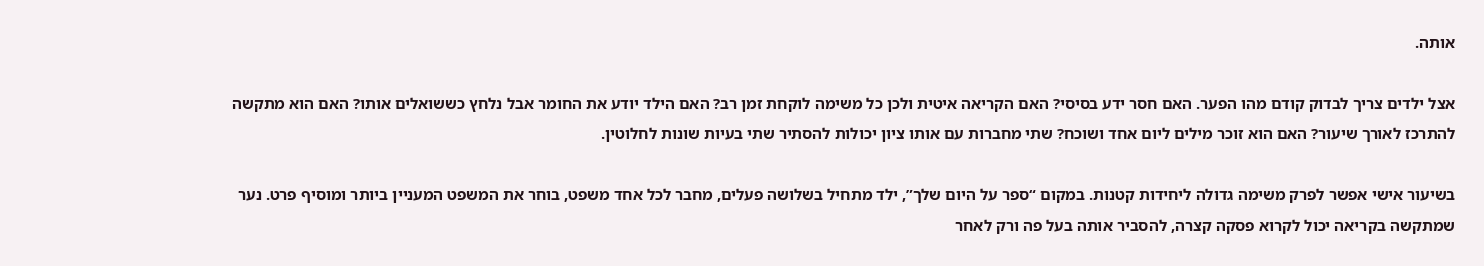אותה.

אצל ילדים צריך לבדוק קודם מהו הפער. האם חסר ידע בסיסי? האם הקריאה איטית ולכן כל משימה לוקחת זמן רב? האם הילד יודע את החומר אבל נלחץ כששואלים אותו? האם הוא מתקשה להתרכז לאורך שיעור? האם הוא זוכר מילים ליום אחד ושוכח? שתי מחברות עם אותו ציון יכולות להסתיר שתי בעיות שונות לחלוטין.

בשיעור אישי אפשר לפרק משימה גדולה ליחידות קטנות. במקום “ספר על היום שלך”, ילד מתחיל בשלושה פעלים, מחבר לכל אחד משפט, בוחר את המשפט המעניין ביותר ומוסיף פרט. נער שמתקשה בקריאה יכול לקרוא פסקה קצרה, להסביר אותה בעל פה ורק לאחר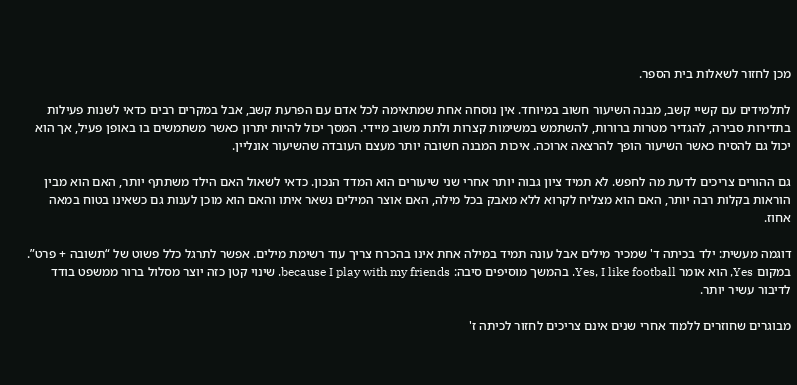מכן לחזור לשאלות בית הספר.

לתלמידים עם קשיי קשב, מבנה השיעור חשוב במיוחד. אין נוסחה אחת שמתאימה לכל אדם עם הפרעת קשב, אבל במקרים רבים כדאי לשנות פעילות בתדירות סבירה, להגדיר מטרות ברורות, להשתמש במשימות קצרות ולתת משוב מיידי. המסך יכול להיות יתרון כאשר משתמשים בו באופן פעיל, אך הוא יכול גם להסיח כאשר השיעור הופך להרצאה ארוכה. איכות המבנה חשובה יותר מעצם העובדה שהשיעור אונליין.

גם ההורים צריכים לדעת מה לחפש. לא תמיד ציון גבוה יותר אחרי שני שיעורים הוא המדד הנכון. כדאי לשאול האם הילד משתתף יותר, האם הוא מבין הוראות בקלות רבה יותר, האם הוא מצליח לקרוא ללא מאבק בכל מילה, האם אוצר המילים נשאר איתו והאם הוא מוכן לענות גם כשאינו בטוח במאה אחוז.

דוגמה מעשית: ילד בכיתה ד' שמכיר מילים אבל עונה תמיד במילה אחת אינו בהכרח צריך עוד רשימת מילים. אפשר לתרגל כלל פשוט של “תשובה + פרט”. במקום Yes, הוא אומר Yes, I like football. בהמשך מוסיפים סיבה: because I play with my friends. שינוי קטן כזה יוצר מסלול ברור ממשפט בודד לדיבור עשיר יותר.

מבוגרים שחוזרים ללמוד אחרי שנים אינם צריכים לחזור לכיתה ז'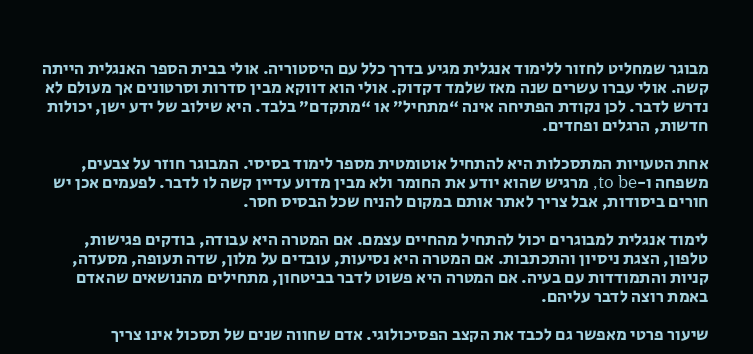מבוגר שמחליט לחזור ללימוד אנגלית מגיע בדרך כלל עם היסטוריה. אולי בבית הספר האנגלית הייתה קשה. אולי עברו עשרים שנה מאז שלמד דקדוק. אולי הוא דווקא מבין סדרות וסרטונים אך מעולם לא נדרש לדבר. לכן נקודת הפתיחה אינה “מתחיל” או “מתקדם” בלבד. היא שילוב של ידע ישן, יכולות חדשות, הרגלים ופחדים.

אחת הטעויות המתסכלות היא להתחיל אוטומטית מספר לימוד בסיסי. המבוגר חוזר על צבעים, משפחה ו-to be, מרגיש שהוא יודע את החומר ולא מבין מדוע עדיין קשה לו לדבר. לפעמים אכן יש חורים ביסודות, אבל צריך לאתר אותם במקום להניח שכל הבסיס חסר.

לימוד אנגלית למבוגרים יכול להתחיל מהחיים עצמם. אם המטרה היא עבודה, בודקים פגישות, טלפון, הצגת ניסיון והתכתבות. אם המטרה היא נסיעות, עובדים על מלון, שדה תעופה, מסעדה, קניות והתמודדות עם בעיה. אם המטרה היא פשוט לדבר בביטחון, מתחילים מהנושאים שהאדם באמת רוצה לדבר עליהם.

שיעור פרטי מאפשר גם לכבד את הקצב הפסיכולוגי. אדם שחווה שנים של תסכול אינו צריך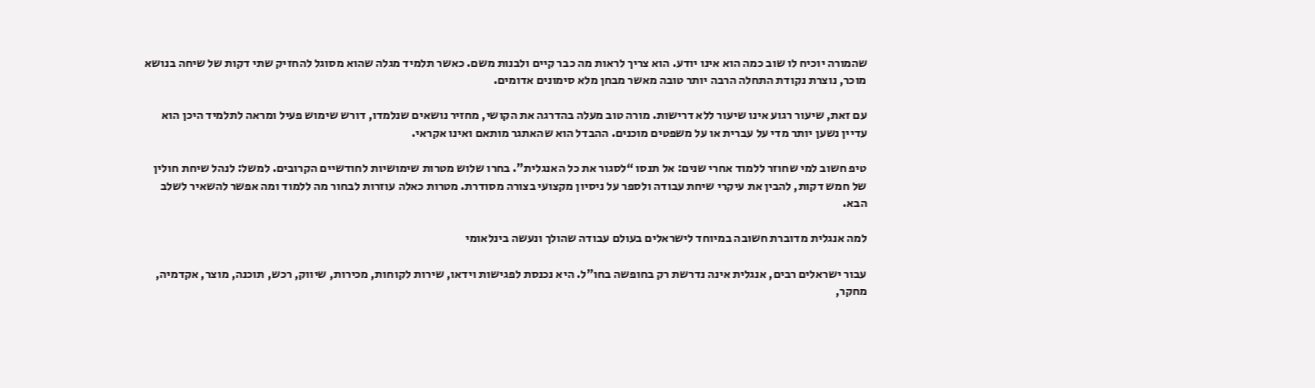שהמורה יוכיח לו שוב כמה הוא אינו יודע. הוא צריך לראות מה כבר קיים ולבנות משם. כאשר תלמיד מגלה שהוא מסוגל להחזיק שתי דקות של שיחה בנושא מוכר, נוצרת נקודת התחלה הרבה יותר טובה מאשר מבחן מלא סימונים אדומים.

עם זאת, שיעור רגוע אינו שיעור ללא דרישות. מורה טוב מעלה בהדרגה את הקושי, מחזיר נושאים שנלמדו, דורש שימוש פעיל ומראה לתלמיד היכן הוא עדיין נשען יותר מדי על עברית או על משפטים מוכנים. ההבדל הוא שהאתגר מותאם ואינו אקראי.

טיפ חשוב למי שחוזר ללמוד אחרי שנים: אל תנסו “לסגור את כל האנגלית”. בחרו שלוש מטרות שימושיות לחודשיים הקרובים. למשל: לנהל שיחת חולין של חמש דקות, להבין את עיקרי שיחת עבודה ולספר על ניסיון מקצועי בצורה מסודרת. מטרות כאלה עוזרות לבחור מה ללמוד ומה אפשר להשאיר לשלב הבא.

למה אנגלית מדוברת חשובה במיוחד לישראלים בעולם עבודה שהולך ונעשה בינלאומי

עבור ישראלים רבים, אנגלית אינה נדרשת רק בחופשה בחו"ל. היא נכנסת לפגישות וידאו, שירות לקוחות, מכירות, שיווק, רכש, תוכנה, מוצר, אקדמיה, מחקר,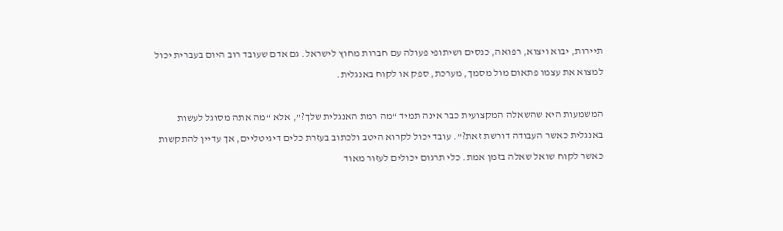תיירות, יבוא ויצוא, רפואה, כנסים ושיתופי פעולה עם חברות מחוץ לישראל. גם אדם שעובד רוב היום בעברית יכול למצוא את עצמו פתאום מול מסמך, מערכת, ספק או לקוח באנגלית.

המשמעות היא שהשאלה המקצועית כבר אינה תמיד “מה רמת האנגלית שלך?”, אלא “מה אתה מסוגל לעשות באנגלית כאשר העבודה דורשת זאת?”. עובד יכול לקרוא היטב ולכתוב בעזרת כלים דיגיטליים, אך עדיין להתקשות כאשר לקוח שואל שאלה בזמן אמת. כלי תרגום יכולים לעזור מאוד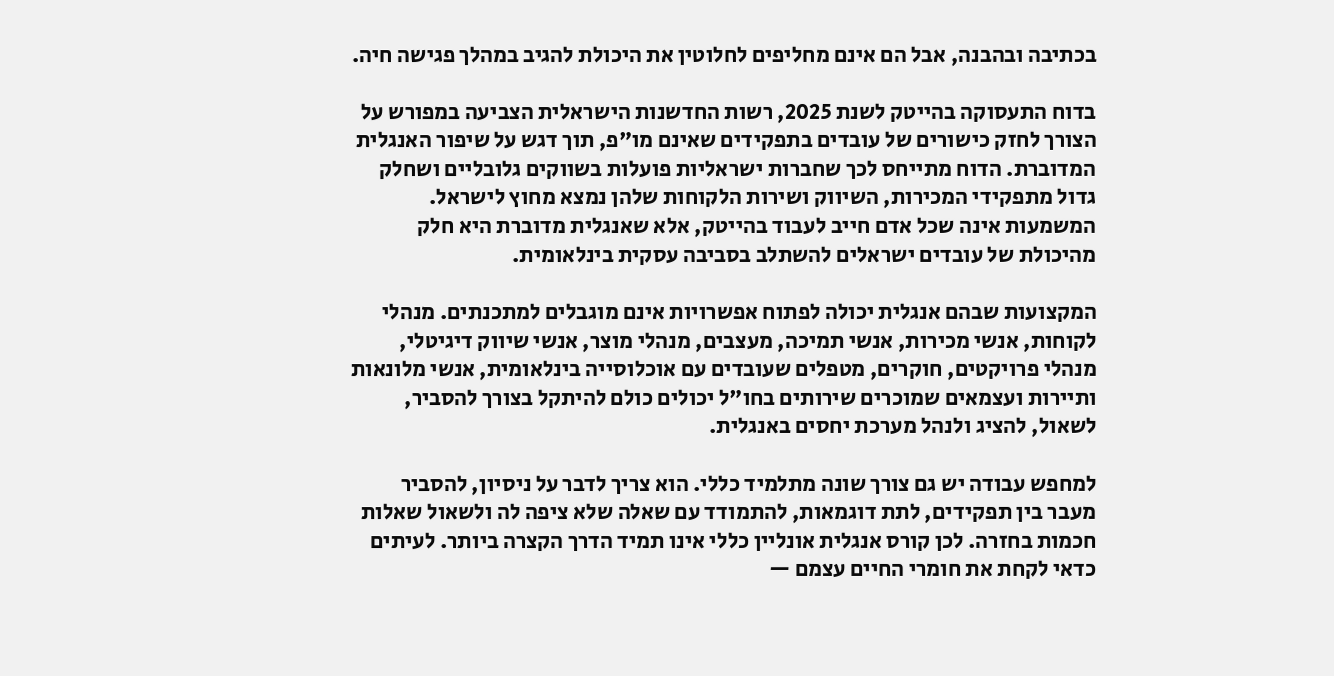בכתיבה ובהבנה, אבל הם אינם מחליפים לחלוטין את היכולת להגיב במהלך פגישה חיה.

בדוח התעסוקה בהייטק לשנת 2025, רשות החדשנות הישראלית הצביעה במפורש על הצורך לחזק כישורים של עובדים בתפקידים שאינם מו"פ, תוך דגש על שיפור האנגלית המדוברת. הדוח מתייחס לכך שחברות ישראליות פועלות בשווקים גלובליים ושחלק גדול מתפקידי המכירות, השיווק ושירות הלקוחות שלהן נמצא מחוץ לישראל. המשמעות אינה שכל אדם חייב לעבוד בהייטק, אלא שאנגלית מדוברת היא חלק מהיכולת של עובדים ישראלים להשתלב בסביבה עסקית בינלאומית.

המקצועות שבהם אנגלית יכולה לפתוח אפשרויות אינם מוגבלים למתכנתים. מנהלי לקוחות, אנשי מכירות, אנשי תמיכה, מעצבים, מנהלי מוצר, אנשי שיווק דיגיטלי, מנהלי פרויקטים, חוקרים, מטפלים שעובדים עם אוכלוסייה בינלאומית, אנשי מלונאות ותיירות ועצמאים שמוכרים שירותים בחו"ל יכולים כולם להיתקל בצורך להסביר, לשאול, להציג ולנהל מערכת יחסים באנגלית.

למחפש עבודה יש גם צורך שונה מתלמיד כללי. הוא צריך לדבר על ניסיון, להסביר מעבר בין תפקידים, לתת דוגמאות, להתמודד עם שאלה שלא ציפה לה ולשאול שאלות חכמות בחזרה. לכן קורס אנגלית אונליין כללי אינו תמיד הדרך הקצרה ביותר. לעיתים כדאי לקחת את חומרי החיים עצמם —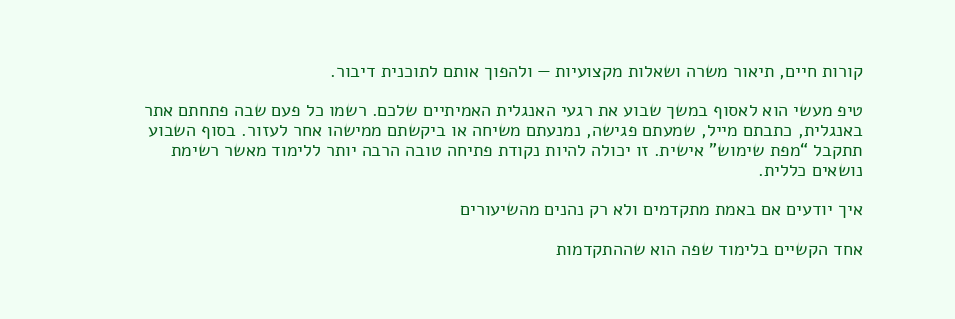קורות חיים, תיאור משרה ושאלות מקצועיות — ולהפוך אותם לתוכנית דיבור.

טיפ מעשי הוא לאסוף במשך שבוע את רגעי האנגלית האמיתיים שלכם. רשמו כל פעם שבה פתחתם אתר באנגלית, כתבתם מייל, שמעתם פגישה, נמנעתם משיחה או ביקשתם ממישהו אחר לעזור. בסוף השבוע תתקבל “מפת שימוש” אישית. זו יכולה להיות נקודת פתיחה טובה הרבה יותר ללימוד מאשר רשימת נושאים כללית.

איך יודעים אם באמת מתקדמים ולא רק נהנים מהשיעורים

אחד הקשיים בלימוד שפה הוא שההתקדמות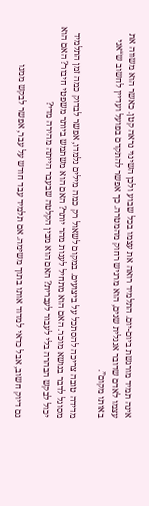אינה תמיד מורגשת ביום-יום. התלמיד רואה את עצמו בכל שבוע ולכן השינוי נראה קטן. כאשר הוא משווה את עצמו לאדם שדובר אנגלית שנים, הוא מרגיש רחוק מהמטרה. כך אפשר להתקדם בפועל ועדיין לחשוב ש“אני באותו מקום”.

מדידה טובה צריכה להסתכל על ביצועים. במקום לשאול רק כמה מילים נלמדו, אפשר לבדוק כמה זמן התלמיד מסוגל לדבר בנושא מוכר. האם הוא מתחיל לענות מהר יותר? האם הוא משתמש ביותר משפטי חיבור? האם הוא יכול לבקש הבהרה בלי לעבור לעברית? האם הוא מבין הקלטה שבעבר הייתה מהירה מדי?

גם דיוק חשוב, אבל כדאי למדוד אותו בתוך משימה. אם תלמיד עבד חודש על עבר, אפשר לבקש ממנו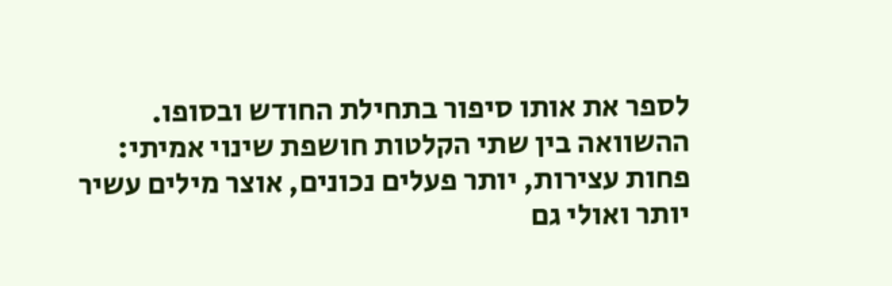לספר את אותו סיפור בתחילת החודש ובסופו. ההשוואה בין שתי הקלטות חושפת שינוי אמיתי: פחות עצירות, יותר פעלים נכונים, אוצר מילים עשיר יותר ואולי גם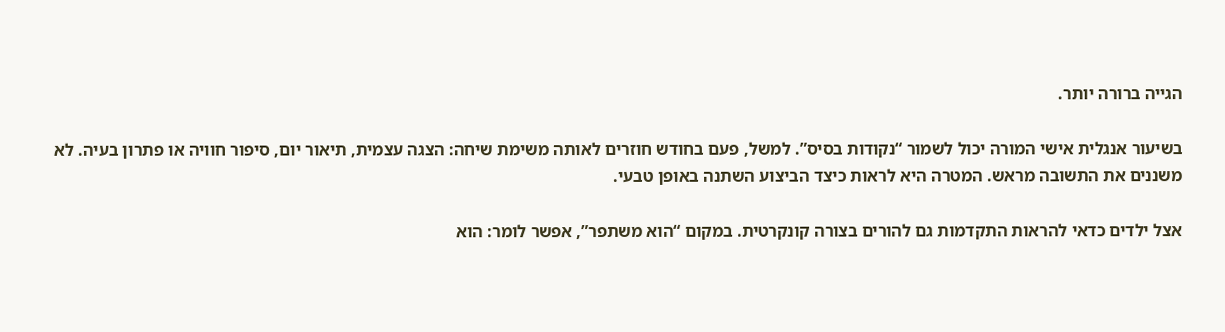הגייה ברורה יותר.

בשיעור אנגלית אישי המורה יכול לשמור “נקודות בסיס”. למשל, פעם בחודש חוזרים לאותה משימת שיחה: הצגה עצמית, תיאור יום, סיפור חוויה או פתרון בעיה. לא משננים את התשובה מראש. המטרה היא לראות כיצד הביצוע השתנה באופן טבעי.

אצל ילדים כדאי להראות התקדמות גם להורים בצורה קונקרטית. במקום “הוא משתפר”, אפשר לומר: הוא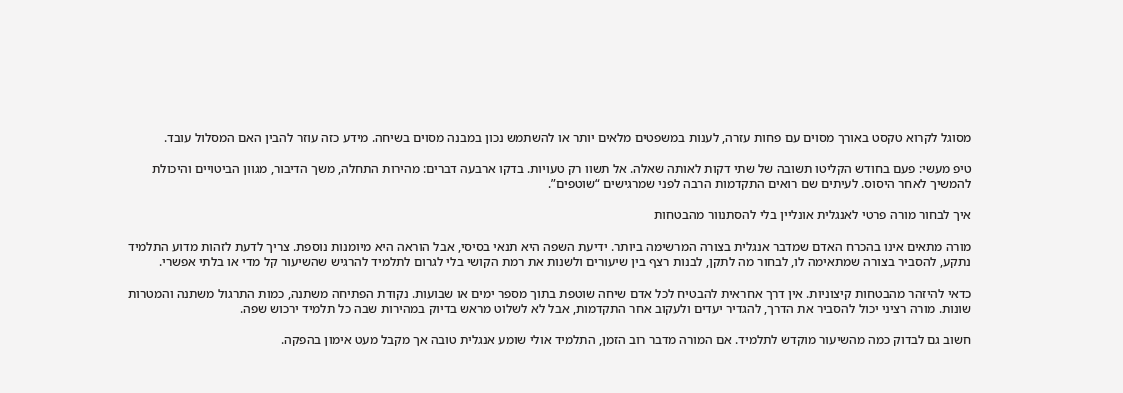מסוגל לקרוא טקסט באורך מסוים עם פחות עזרה, לענות במשפטים מלאים יותר או להשתמש נכון במבנה מסוים בשיחה. מידע כזה עוזר להבין האם המסלול עובד.

טיפ מעשי: פעם בחודש הקליטו תשובה של שתי דקות לאותה שאלה. אל תשוו רק טעויות. בדקו ארבעה דברים: מהירות התחלה, משך הדיבור, מגוון הביטויים והיכולת להמשיך לאחר היסוס. לעיתים שם רואים התקדמות הרבה לפני שמרגישים “שוטפים”.

איך לבחור מורה פרטי לאנגלית אונליין בלי להסתנוור מהבטחות

מורה מתאים אינו בהכרח האדם שמדבר אנגלית בצורה המרשימה ביותר. ידיעת השפה היא תנאי בסיסי, אבל הוראה היא מיומנות נוספת. צריך לדעת לזהות מדוע התלמיד נתקע, להסביר בצורה שמתאימה לו, לבחור מה לתקן, לבנות רצף בין שיעורים ולשנות את רמת הקושי בלי לגרום לתלמיד להרגיש שהשיעור קל מדי או בלתי אפשרי.

כדאי להיזהר מהבטחות קיצוניות. אין דרך אחראית להבטיח לכל אדם שיחה שוטפת בתוך מספר ימים או שבועות. נקודת הפתיחה משתנה, כמות התרגול משתנה והמטרות שונות. מורה רציני יכול להסביר את הדרך, להגדיר יעדים ולעקוב אחר התקדמות, אבל לא לשלוט מראש בדיוק במהירות שבה כל תלמיד ירכוש שפה.

חשוב גם לבדוק כמה מהשיעור מוקדש לתלמיד. אם המורה מדבר רוב הזמן, התלמיד אולי שומע אנגלית טובה אך מקבל מעט אימון בהפקה.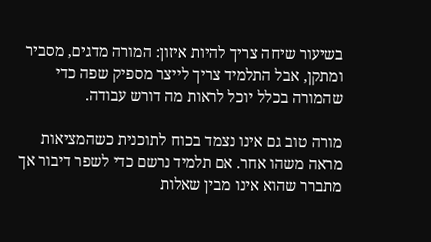בשיעור שיחה צריך להיות איזון: המורה מדגים, מסביר ומתקן, אבל התלמיד צריך לייצר מספיק שפה כדי שהמורה בכלל יוכל לראות מה דורש עבודה.

מורה טוב גם אינו נצמד בכוח לתוכנית כשהמציאות מראה משהו אחר. אם תלמיד נרשם כדי לשפר דיבור אך מתברר שהוא אינו מבין שאלות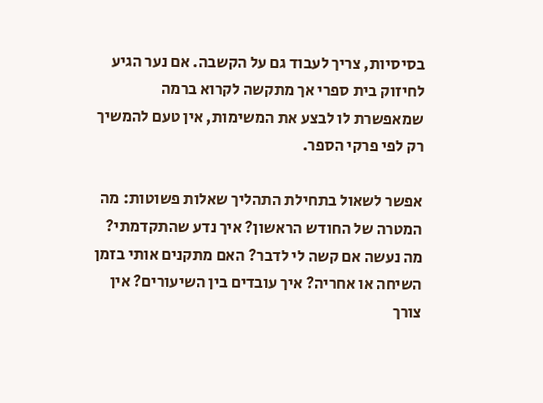בסיסיות, צריך לעבוד גם על הקשבה. אם נער הגיע לחיזוק בית ספרי אך מתקשה לקרוא ברמה שמאפשרת לו לבצע את המשימות, אין טעם להמשיך רק לפי פרקי הספר.

אפשר לשאול בתחילת התהליך שאלות פשוטות: מה המטרה של החודש הראשון? איך נדע שהתקדמתי? מה נעשה אם קשה לי לדבר? האם מתקנים אותי בזמן השיחה או אחריה? איך עובדים בין השיעורים? אין צורך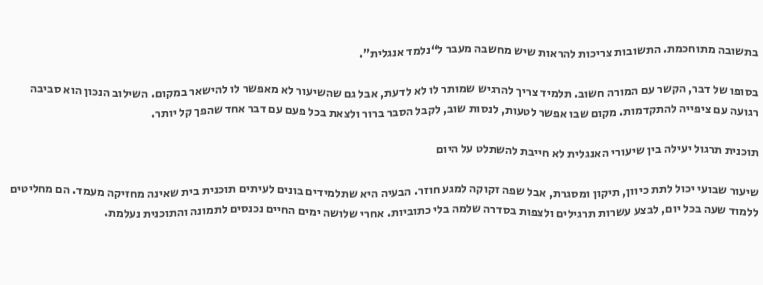בתשובה מתוחכמת. התשובות צריכות להראות שיש מחשבה מעבר ל“נלמד אנגלית”.

בסופו של דבר, הקשר עם המורה חשוב. תלמיד צריך להרגיש שמותר לו לא לדעת, אבל גם שהשיעור לא מאפשר לו להישאר במקום. השילוב הנכון הוא סביבה רגועה עם ציפייה להתקדמות. מקום שבו אפשר לטעות, לנסות שוב, לקבל הסבר ברור ולצאת בכל פעם עם דבר אחד שהפך קל יותר.

תוכנית תרגול יעילה בין שיעורי האנגלית לא חייבת להשתלט על היום

שיעור שבועי יכול לתת כיוון, תיקון ומסגרת, אבל שפה זקוקה למגע חוזר. הבעיה היא שתלמידים בונים לעיתים תוכנית בית שאינה מחזיקה מעמד. הם מחליטים ללמוד שעה בכל יום, לבצע עשרות תרגילים ולצפות בסדרה שלמה בלי כתוביות. אחרי שלושה ימים החיים נכנסים לתמונה והתוכנית נעלמת.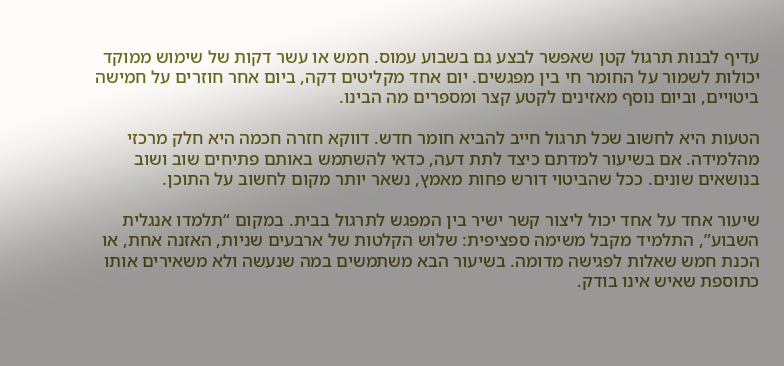עדיף לבנות תרגול קטן שאפשר לבצע גם בשבוע עמוס. חמש או עשר דקות של שימוש ממוקד יכולות לשמור על החומר חי בין מפגשים. יום אחד מקליטים דקה, ביום אחר חוזרים על חמישה ביטויים, וביום נוסף מאזינים לקטע קצר ומספרים מה הבינו.

הטעות היא לחשוב שכל תרגול חייב להביא חומר חדש. דווקא חזרה חכמה היא חלק מרכזי מהלמידה. אם בשיעור למדתם כיצד לתת דעה, כדאי להשתמש באותם פתיחים שוב ושוב בנושאים שונים. ככל שהביטוי דורש פחות מאמץ, נשאר יותר מקום לחשוב על התוכן.

שיעור אחד על אחד יכול ליצור קשר ישיר בין המפגש לתרגול בבית. במקום “תלמדו אנגלית השבוע”, התלמיד מקבל משימה ספציפית: שלוש הקלטות של ארבעים שניות, האזנה אחת, או הכנת חמש שאלות לפגישה מדומה. בשיעור הבא משתמשים במה שנעשה ולא משאירים אותו כתוספת שאיש אינו בודק.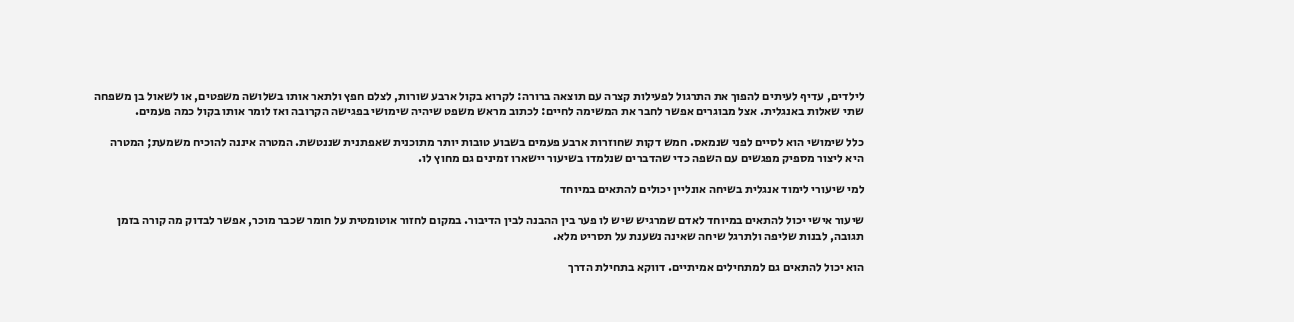לילדים, עדיף לעיתים להפוך את התרגול לפעילות קצרה עם תוצאה ברורה: לקרוא בקול ארבע שורות, לצלם חפץ ולתאר אותו בשלושה משפטים, או לשאול בן משפחה שתי שאלות באנגלית. אצל מבוגרים אפשר לחבר את המשימה לחיים: לכתוב מראש משפט שיהיה שימושי בפגישה הקרובה ואז לומר אותו בקול כמה פעמים.

כלל שימושי הוא לסיים לפני שנמאס. חמש דקות שחוזרות ארבע פעמים בשבוע טובות יותר מתוכנית שאפתנית שננטשת. המטרה איננה להוכיח משמעת; המטרה היא ליצור מספיק מפגשים עם השפה כדי שהדברים שנלמדו בשיעור יישארו זמינים גם מחוץ לו.

למי שיעורי לימוד אנגלית בשיחה אונליין יכולים להתאים במיוחד

שיעור אישי יכול להתאים במיוחד לאדם שמרגיש שיש לו פער בין ההבנה לבין הדיבור. במקום לחזור אוטומטית על חומר שכבר מוכר, אפשר לבדוק מה קורה בזמן תגובה, לבנות שליפה ולתרגל שיחה שאינה נשענת על תסריט מלא.

הוא יכול להתאים גם למתחילים אמיתיים. דווקא בתחילת הדרך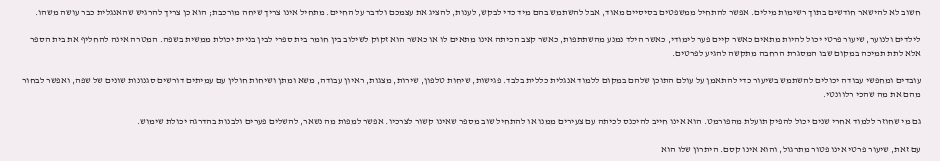חשוב לא להישאר חודשים בתוך רשימות מילים. אפשר להתחיל ממשפטים בסיסיים מאוד, אבל להשתמש בהם מיד כדי לבקש, לענות, להציג את עצמכם ולדבר על החיים. מתחיל אינו צריך שיחה מורכבת; הוא כן צריך להרגיש שהאנגלית כבר עושה משהו.

לילדים ולנוער, שיעור פרטי יכול להיות מתאים כאשר קיים פער לימודי, כאשר הילד נמנע מהשתתפות, כאשר קצב הכיתה אינו מתאים לו או כאשר הוא זקוק לשילוב בין חומר בית ספרי לבין בניית יכולת ממשית בשפה. המטרה אינה להחליף את בית הספר אלא לתת תמיכה במקום שבו המסגרת הרחבה מתקשה להגיע לפרטים.

עובדים ומחפשי עבודה יכולים להשתמש בשיעור כדי להתאמן על עולם התוכן שלהם במקום ללמוד אנגלית כללית בלבד. פגישות, שיחות טלפון, שירות, מצגות, ראיון עבודה, משא ומתן ושיחות חולין עם עמיתים דורשים סגנונות שונים של שפה, ואפשר לבחור מהם את מה שהכי רלוונטי.

גם מי שחוזר ללמוד אחרי שנים יכול להפיק תועלת מהפורמט. הוא אינו חייב להיכנס לכיתה עם צעירים ממנו או להתחיל שוב מספר שאינו קשור לצרכיו. אפשר למפות מה נשאר, להשלים פערים ולבנות בהדרגה יכולת שימוש.

עם זאת, שיעור פרטי אינו פטור מתרגול, והוא אינו קסם. היתרון שלו הוא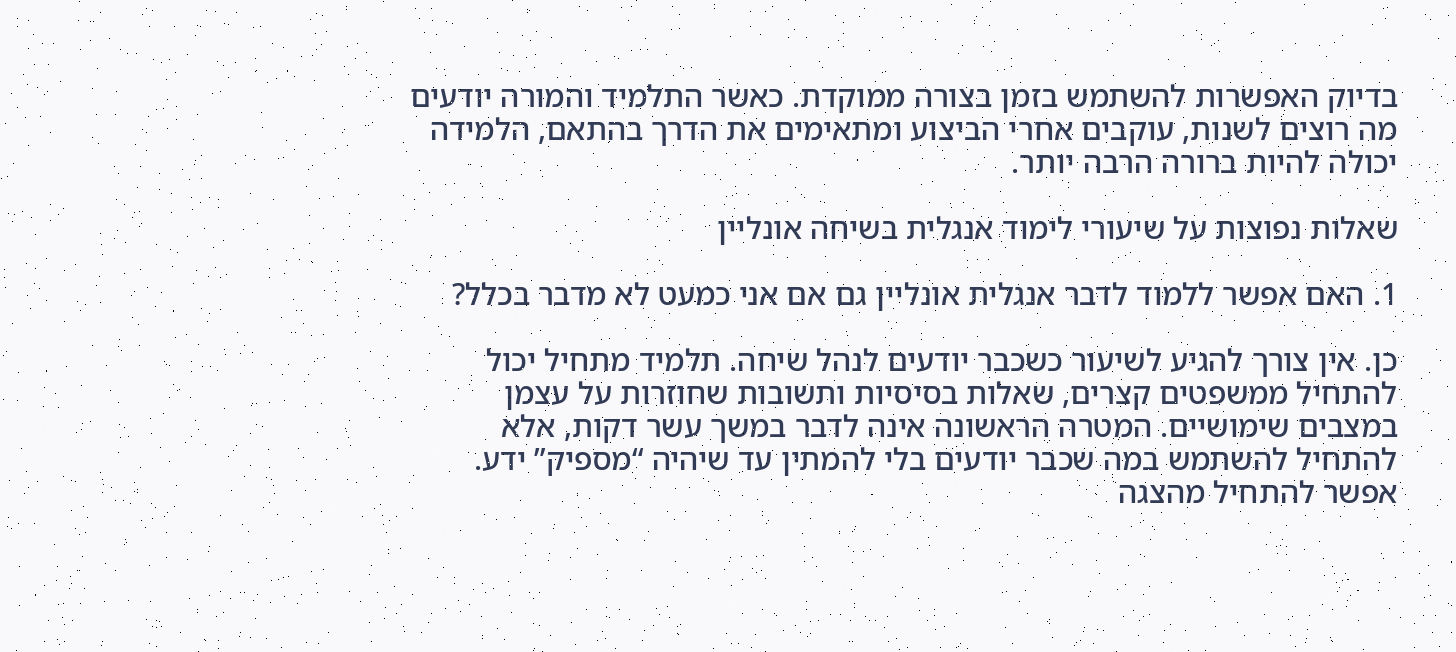בדיוק האפשרות להשתמש בזמן בצורה ממוקדת. כאשר התלמיד והמורה יודעים מה רוצים לשנות, עוקבים אחרי הביצוע ומתאימים את הדרך בהתאם, הלמידה יכולה להיות ברורה הרבה יותר.

שאלות נפוצות על שיעורי לימוד אנגלית בשיחה אונליין

1. האם אפשר ללמוד לדבר אנגלית אונליין גם אם אני כמעט לא מדבר בכלל?

כן. אין צורך להגיע לשיעור כשכבר יודעים לנהל שיחה. תלמיד מתחיל יכול להתחיל ממשפטים קצרים, שאלות בסיסיות ותשובות שחוזרות על עצמן במצבים שימושיים. המטרה הראשונה אינה לדבר במשך עשר דקות, אלא להתחיל להשתמש במה שכבר יודעים בלי להמתין עד שיהיה “מספיק” ידע. אפשר להתחיל מהצגה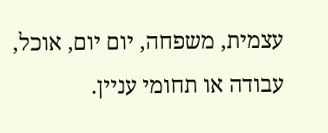עצמית, משפחה, יום יום, אוכל, עבודה או תחומי עניין.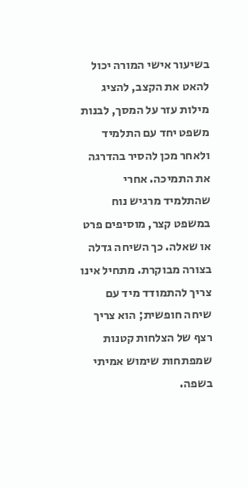בשיעור אישי המורה יכול להאט את הקצב, להציג מילות עזר על המסך, לבנות משפט יחד עם התלמיד ולאחר מכן להסיר בהדרגה את התמיכה. אחרי שהתלמיד מרגיש נוח במשפט קצר, מוסיפים פרט או שאלה. כך השיחה גדלה בצורה מבוקרת. מתחיל אינו צריך להתמודד מיד עם שיחה חופשית; הוא צריך רצף של הצלחות קטנות שמפתחות שימוש אמיתי בשפה.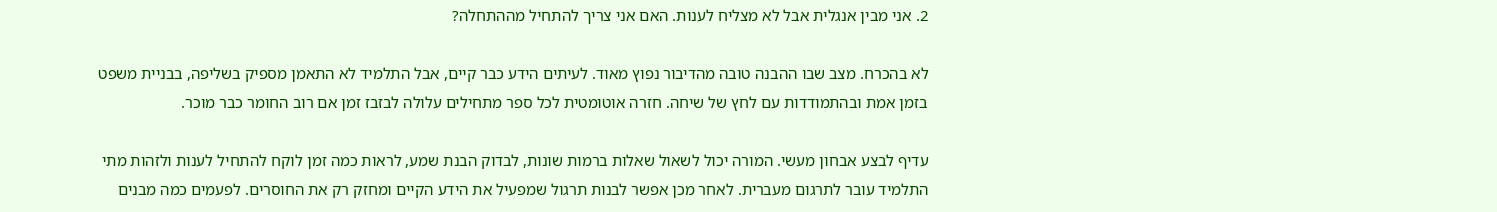2. אני מבין אנגלית אבל לא מצליח לענות. האם אני צריך להתחיל מההתחלה?

לא בהכרח. מצב שבו ההבנה טובה מהדיבור נפוץ מאוד. לעיתים הידע כבר קיים, אבל התלמיד לא התאמן מספיק בשליפה, בבניית משפט בזמן אמת ובהתמודדות עם לחץ של שיחה. חזרה אוטומטית לכל ספר מתחילים עלולה לבזבז זמן אם רוב החומר כבר מוכר.

עדיף לבצע אבחון מעשי. המורה יכול לשאול שאלות ברמות שונות, לבדוק הבנת שמע, לראות כמה זמן לוקח להתחיל לענות ולזהות מתי התלמיד עובר לתרגום מעברית. לאחר מכן אפשר לבנות תרגול שמפעיל את הידע הקיים ומחזק רק את החוסרים. לפעמים כמה מבנים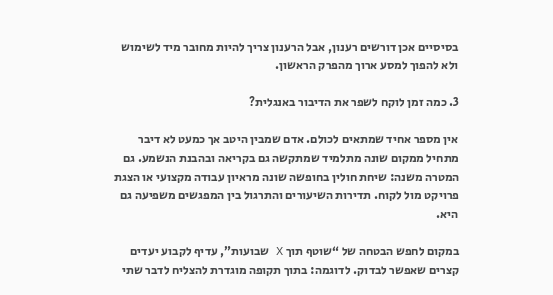בסיסיים אכן דורשים רענון, אבל הרענון צריך להיות מחובר מיד לשימוש ולא להפוך למסע ארוך מהפרק הראשון.

3. כמה זמן לוקח לשפר את הדיבור באנגלית?

אין מספר אחיד שמתאים לכולם. אדם שמבין היטב אך כמעט לא דיבר מתחיל ממקום שונה מתלמיד שמתקשה גם בקריאה ובהבנת הנשמע. גם המטרה משנה: שיחת חולין בחופשה שונה מראיון עבודה מקצועי או הצגת פרויקט מול לקוח. תדירות השיעורים והתרגול בין המפגשים משפיעה גם היא.

במקום לחפש הבטחה של “שוטף תוך X שבועות”, עדיף לקבוע יעדים קצרים שאפשר לבדוק. לדוגמה: בתוך תקופה מוגדרת להצליח לדבר שתי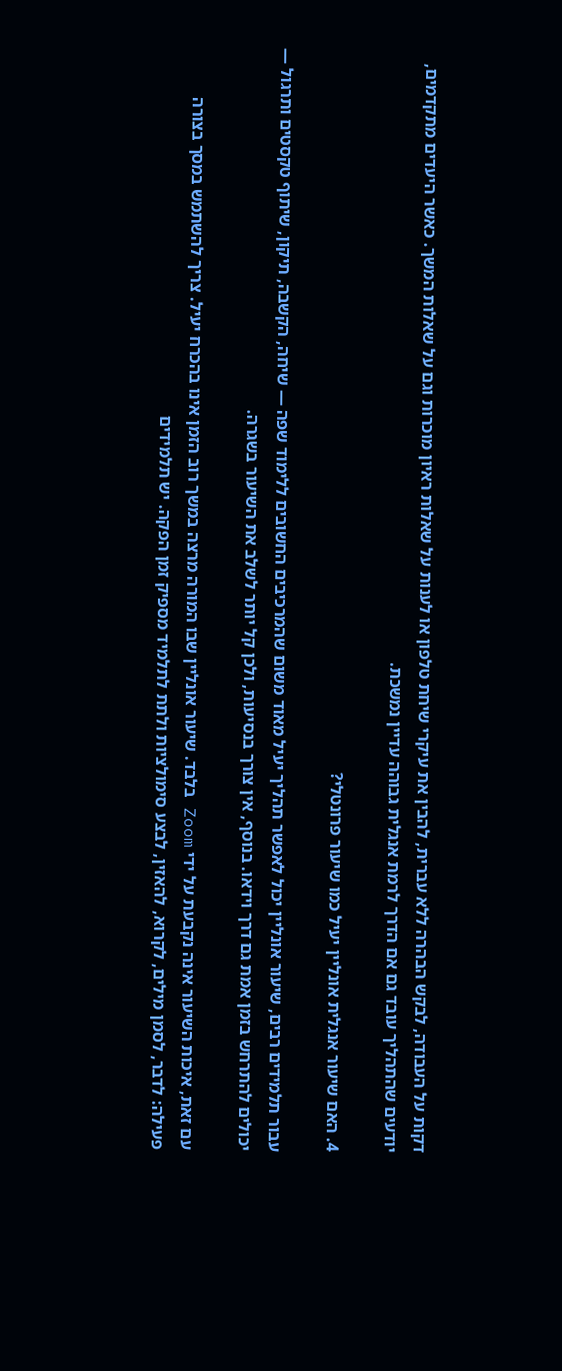דקות על העבודה, לבקש הבהרה ללא עברית, להבין את עיקרי שיחת טלפון או לענות על שאלות ראיון מוכרות וגם על שאלות המשך. כאשר היעדים מתקדמים, יודעים שהתהליך עובד גם אם הדרך לרמת אנגלית גבוהה עדיין נמשכת.

4. האם שיעור אנגלית אונליין יעיל כמו שיעור פרונטלי?

עבור תלמידים רבים, שיעור אונליין יכול לאפשר תהליך יעיל מאוד משום שהמרכיבים החשובים ללימוד שפה — שיחה, הקשבה, תיקון, שיתוף טקסטים ותרגול — יכולים להתרחש בזמן אמת גם דרך וידאו. בנוסף, אין צורך בנסיעות, ולכן קל יותר לשלב את השיעור בשגרה.

עם זאת, איכות השיעור אינה נקבעת על ידי Zoom בלבד. שיעור אונליין שבו המורה מרצה במשך רוב הזמן אינו בהכרח יעיל. צריך להשתמש במסך בצורה פעילה: לדבר, לסמן מילים, לקרוא, להאזין, לבצע סימולציות ולתת לתלמיד מספיק זמן הפקה. יש תלמידים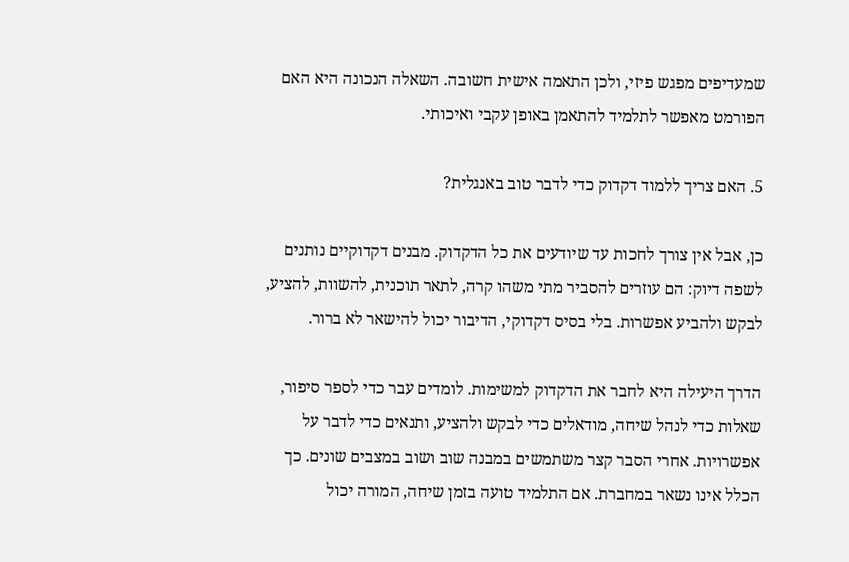שמעדיפים מפגש פיזי, ולכן התאמה אישית חשובה. השאלה הנכונה היא האם הפורמט מאפשר לתלמיד להתאמן באופן עקבי ואיכותי.

5. האם צריך ללמוד דקדוק כדי לדבר טוב באנגלית?

כן, אבל אין צורך לחכות עד שיודעים את כל הדקדוק. מבנים דקדוקיים נותנים לשפה דיוק: הם עוזרים להסביר מתי משהו קרה, לתאר תוכנית, להשוות, להציע, לבקש ולהביע אפשרות. בלי בסיס דקדוקי, הדיבור יכול להישאר לא ברור.

הדרך היעילה היא לחבר את הדקדוק למשימות. לומדים עבר כדי לספר סיפור, שאלות כדי לנהל שיחה, מודאלים כדי לבקש ולהציע, ותנאים כדי לדבר על אפשרויות. אחרי הסבר קצר משתמשים במבנה שוב ושוב במצבים שונים. כך הכלל אינו נשאר במחברת. אם התלמיד טועה בזמן שיחה, המורה יכול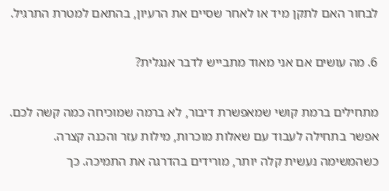לבחור האם לתקן מיד או לאחר שסיים את הרעיון, בהתאם למטרת התרגיל.

6. מה עושים אם אני מאוד מתבייש לדבר אנגלית?

מתחילים ברמת קושי שמאפשרת דיבור, לא ברמה שמוכיחה כמה קשה לכם. אפשר בתחילה לעבוד עם שאלות מוכרות, מילות עזר והכנה קצרה. כשהמשימה נעשית קלה יותר, מורידים בהדרגה את התמיכה. כך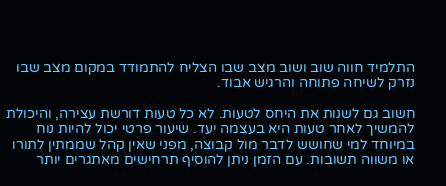התלמיד חווה שוב ושוב מצב שבו הצליח להתמודד במקום מצב שבו נזרק לשיחה פתוחה והרגיש אבוד.

חשוב גם לשנות את היחס לטעות. לא כל טעות דורשת עצירה, והיכולת להמשיך לאחר טעות היא בעצמה יעד. שיעור פרטי יכול להיות נוח במיוחד למי שחושש לדבר מול קבוצה, מפני שאין קהל שממתין לתורו או משווה תשובות. עם הזמן ניתן להוסיף תרחישים מאתגרים יותר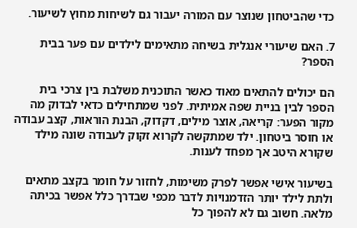כדי שהביטחון שנוצר עם המורה יעבור גם לשיחות מחוץ לשיעור.

7. האם שיעורי אנגלית בשיחה מתאימים לילדים עם פער בבית הספר?

הם יכולים להתאים מאוד כאשר התוכנית משלבת בין צרכי בית הספר לבין בניית שפה אמיתית. לפני שמתחילים כדאי לבדוק מה מקור הפער: קריאה, אוצר מילים, דקדוק, הבנת הוראות, קצב עבודה או חוסר ביטחון. ילד שמתקשה לקרוא זקוק לעבודה שונה מילד שקורא היטב אך מפחד לענות.

בשיעור אישי אפשר לפרק משימות, לחזור על חומר בקצב מתאים ולתת לילד יותר הזדמנויות לדבר מכפי שבדרך כלל אפשר בכיתה מלאה. חשוב גם לא להפוך כל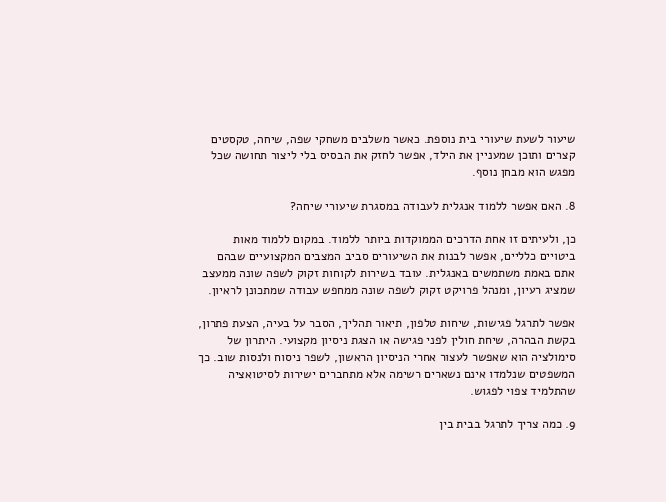שיעור לשעת שיעורי בית נוספת. כאשר משלבים משחקי שפה, שיחה, טקסטים קצרים ותוכן שמעניין את הילד, אפשר לחזק את הבסיס בלי ליצור תחושה שכל מפגש הוא מבחן נוסף.

8. האם אפשר ללמוד אנגלית לעבודה במסגרת שיעורי שיחה?

כן, ולעיתים זו אחת הדרכים הממוקדות ביותר ללמוד. במקום ללמוד מאות ביטויים כלליים, אפשר לבנות את השיעורים סביב המצבים המקצועיים שבהם אתם באמת משתמשים באנגלית. עובד בשירות לקוחות זקוק לשפה שונה ממעצב שמציג רעיון, ומנהל פרויקט זקוק לשפה שונה ממחפש עבודה שמתכונן לראיון.

אפשר לתרגל פגישות, שיחות טלפון, תיאור תהליך, הסבר על בעיה, הצעת פתרון, בקשת הבהרה, שיחת חולין לפני פגישה או הצגת ניסיון מקצועי. היתרון של סימולציה הוא שאפשר לעצור אחרי הניסיון הראשון, לשפר ניסוח ולנסות שוב. כך המשפטים שנלמדו אינם נשארים רשימה אלא מתחברים ישירות לסיטואציה שהתלמיד צפוי לפגוש.

9. כמה צריך לתרגל בבית בין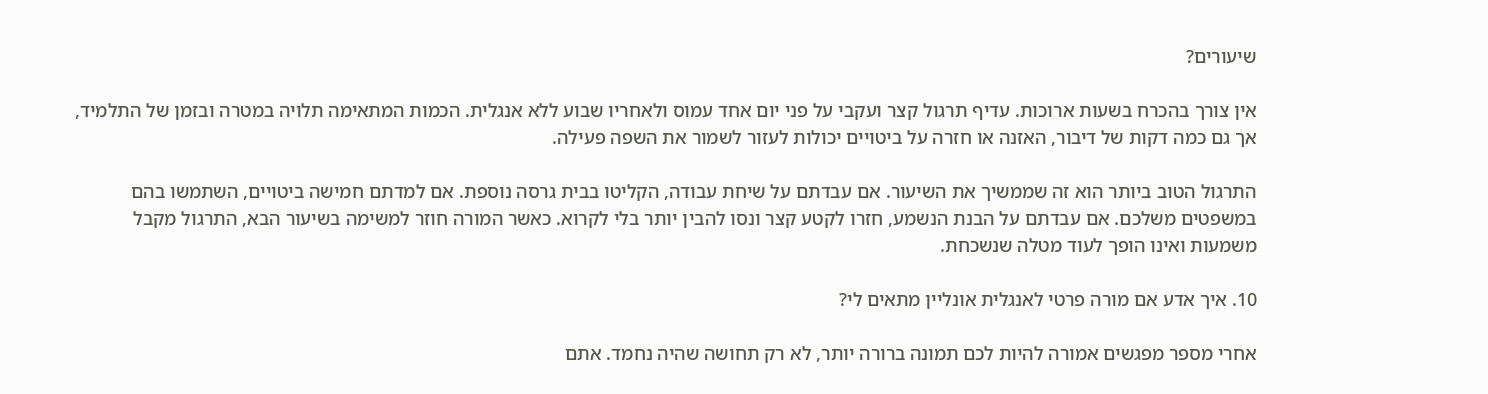שיעורים?

אין צורך בהכרח בשעות ארוכות. עדיף תרגול קצר ועקבי על פני יום אחד עמוס ולאחריו שבוע ללא אנגלית. הכמות המתאימה תלויה במטרה ובזמן של התלמיד, אך גם כמה דקות של דיבור, האזנה או חזרה על ביטויים יכולות לעזור לשמור את השפה פעילה.

התרגול הטוב ביותר הוא זה שממשיך את השיעור. אם עבדתם על שיחת עבודה, הקליטו בבית גרסה נוספת. אם למדתם חמישה ביטויים, השתמשו בהם במשפטים משלכם. אם עבדתם על הבנת הנשמע, חזרו לקטע קצר ונסו להבין יותר בלי לקרוא. כאשר המורה חוזר למשימה בשיעור הבא, התרגול מקבל משמעות ואינו הופך לעוד מטלה שנשכחת.

10. איך אדע אם מורה פרטי לאנגלית אונליין מתאים לי?

אחרי מספר מפגשים אמורה להיות לכם תמונה ברורה יותר, לא רק תחושה שהיה נחמד. אתם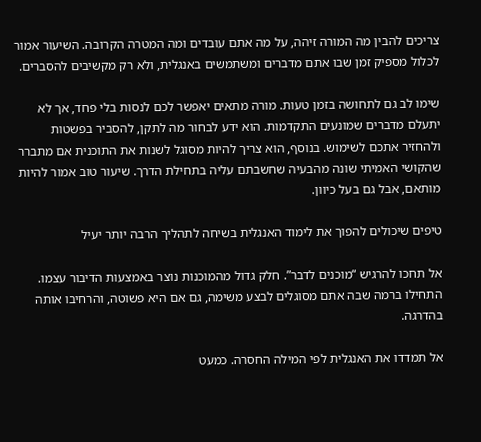צריכים להבין מה המורה זיהה, על מה אתם עובדים ומה המטרה הקרובה. השיעור אמור לכלול מספיק זמן שבו אתם מדברים ומשתמשים באנגלית, ולא רק מקשיבים להסברים.

שימו לב גם לתחושה בזמן טעות. מורה מתאים יאפשר לכם לנסות בלי פחד, אך לא יתעלם מדברים שמונעים התקדמות. הוא ידע לבחור מה לתקן, להסביר בפשטות ולהחזיר אתכם לשימוש. בנוסף, הוא צריך להיות מסוגל לשנות את התוכנית אם מתברר שהקושי האמיתי שונה מהבעיה שחשבתם עליה בתחילת הדרך. שיעור טוב אמור להיות מותאם, אבל גם בעל כיוון.

טיפים שיכולים להפוך את לימוד האנגלית בשיחה לתהליך הרבה יותר יעיל

אל תחכו להרגיש “מוכנים לדבר”. חלק גדול מהמוכנות נוצר באמצעות הדיבור עצמו. התחילו ברמה שבה אתם מסוגלים לבצע משימה, גם אם היא פשוטה, והרחיבו אותה בהדרגה.

אל תמדדו את האנגלית לפי המילה החסרה. כמעט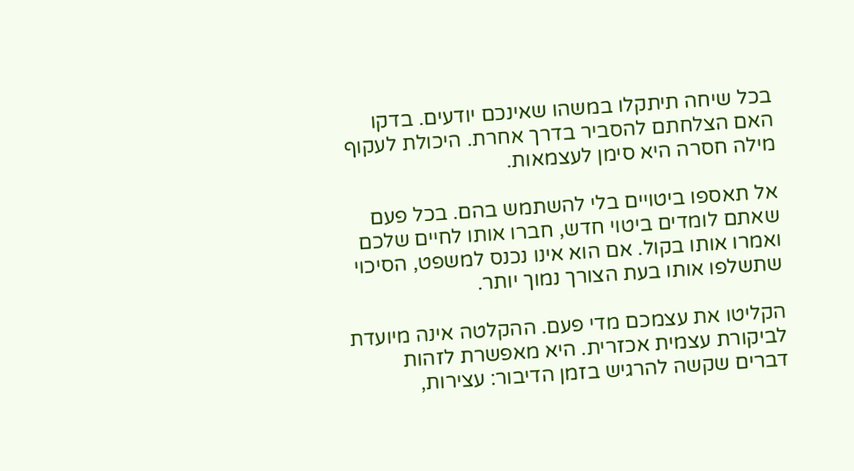בכל שיחה תיתקלו במשהו שאינכם יודעים. בדקו האם הצלחתם להסביר בדרך אחרת. היכולת לעקוף מילה חסרה היא סימן לעצמאות.

אל תאספו ביטויים בלי להשתמש בהם. בכל פעם שאתם לומדים ביטוי חדש, חברו אותו לחיים שלכם ואמרו אותו בקול. אם הוא אינו נכנס למשפט, הסיכוי שתשלפו אותו בעת הצורך נמוך יותר.

הקליטו את עצמכם מדי פעם. ההקלטה אינה מיועדת לביקורת עצמית אכזרית. היא מאפשרת לזהות דברים שקשה להרגיש בזמן הדיבור: עצירות,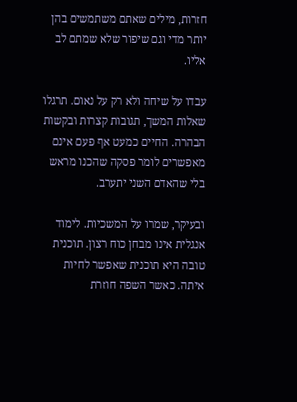חזרות, מילים שאתם משתמשים בהן יותר מדי וגם שיפור שלא שמתם לב אליו.

עבדו על שיחה ולא רק על נאום. תרגלו שאלות המשך, תגובות קצרות ובקשות הבהרה. החיים כמעט אף פעם אינם מאפשרים לומר פסקה שהכנו מראש בלי שהאדם השני יתערב.

ובעיקר, שמרו על המשכיות. לימוד אנגלית אינו מבחן כוח רצון. תוכנית טובה היא תוכנית שאפשר לחיות איתה. כאשר השפה חוזרת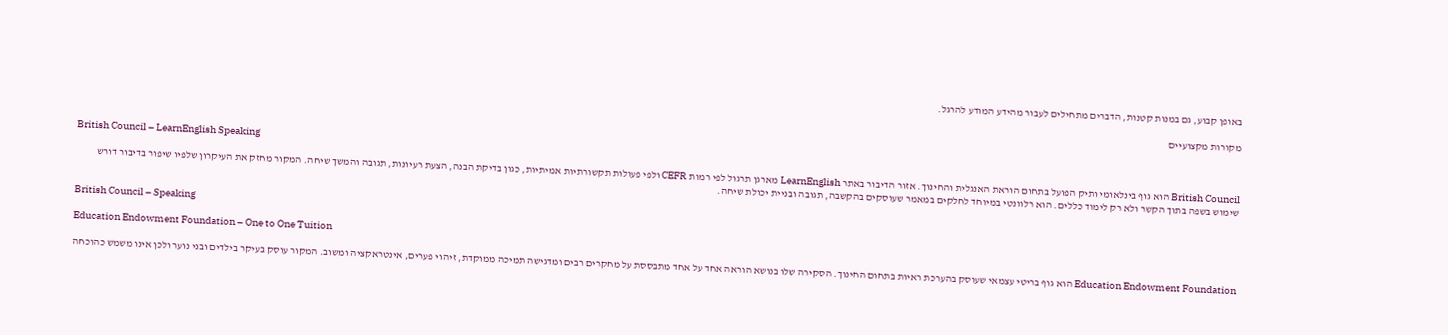באופן קבוע, גם במנות קטנות, הדברים מתחילים לעבור מהידע המודע להרגל.

מקורות מקצועיים

British Council – LearnEnglish Speaking

British Council הוא גוף בינלאומי ותיק הפועל בתחום הוראת האנגלית והחינוך. אזור הדיבור באתר LearnEnglish מארגן תרגול לפי רמות CEFR ולפי פעולות תקשורתיות אמיתיות, כגון בדיקת הבנה, הצעת רעיונות, תגובה והמשך שיחה. המקור מחזק את העיקרון שלפיו שיפור בדיבור דורש שימוש בשפה בתוך הקשר ולא רק לימוד כללים. הוא רלוונטי במיוחד לחלקים במאמר שעוסקים בהקשבה, תגובה ובניית יכולת שיחה.

British Council – Speaking

Education Endowment Foundation – One to One Tuition

Education Endowment Foundation הוא גוף בריטי עצמאי שעוסק בהערכת ראיות בתחום החינוך. הסקירה שלו בנושא הוראה אחד על אחד מתבססת על מחקרים רבים ומדגישה תמיכה ממוקדת, זיהוי פערים, אינטראקציה ומשוב. המקור עוסק בעיקר בילדים ובני נוער ולכן אינו משמש כהוכחה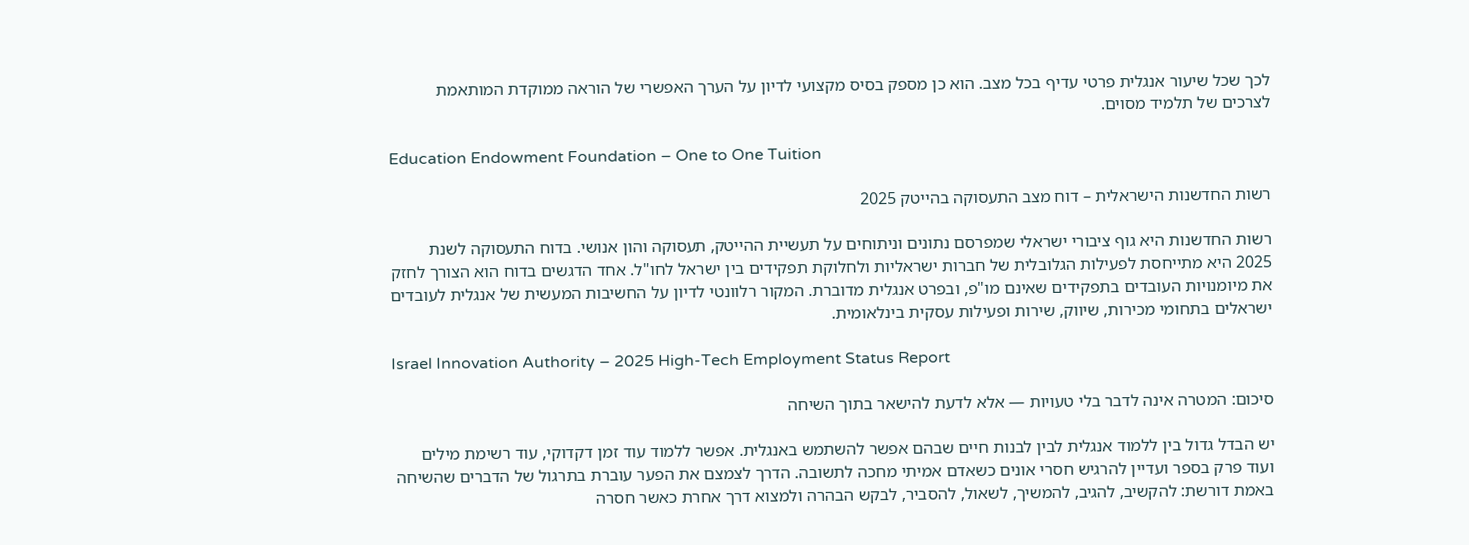לכך שכל שיעור אנגלית פרטי עדיף בכל מצב. הוא כן מספק בסיס מקצועי לדיון על הערך האפשרי של הוראה ממוקדת המותאמת לצרכים של תלמיד מסוים.

Education Endowment Foundation – One to One Tuition

רשות החדשנות הישראלית – דוח מצב התעסוקה בהייטק 2025

רשות החדשנות היא גוף ציבורי ישראלי שמפרסם נתונים וניתוחים על תעשיית ההייטק, תעסוקה והון אנושי. בדוח התעסוקה לשנת 2025 היא מתייחסת לפעילות הגלובלית של חברות ישראליות ולחלוקת תפקידים בין ישראל לחו"ל. אחד הדגשים בדוח הוא הצורך לחזק את מיומנויות העובדים בתפקידים שאינם מו"פ, ובפרט אנגלית מדוברת. המקור רלוונטי לדיון על החשיבות המעשית של אנגלית לעובדים ישראלים בתחומי מכירות, שיווק, שירות ופעילות עסקית בינלאומית.

Israel Innovation Authority – 2025 High-Tech Employment Status Report

סיכום: המטרה אינה לדבר בלי טעויות — אלא לדעת להישאר בתוך השיחה

יש הבדל גדול בין ללמוד אנגלית לבין לבנות חיים שבהם אפשר להשתמש באנגלית. אפשר ללמוד עוד זמן דקדוקי, עוד רשימת מילים ועוד פרק בספר ועדיין להרגיש חסרי אונים כשאדם אמיתי מחכה לתשובה. הדרך לצמצם את הפער עוברת בתרגול של הדברים שהשיחה באמת דורשת: להקשיב, להגיב, להמשיך, לשאול, להסביר, לבקש הבהרה ולמצוא דרך אחרת כאשר חסרה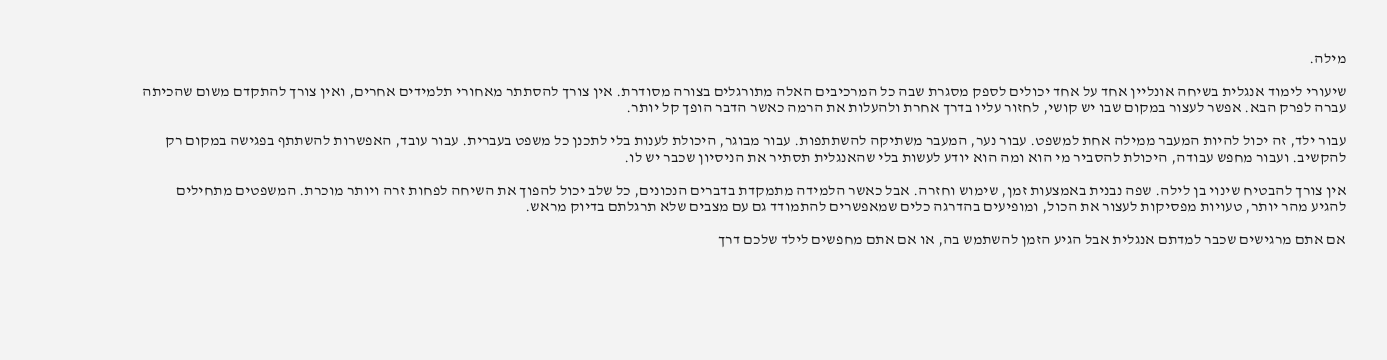מילה.

שיעורי לימוד אנגלית בשיחה אונליין אחד על אחד יכולים לספק מסגרת שבה כל המרכיבים האלה מתורגלים בצורה מסודרת. אין צורך להסתתר מאחורי תלמידים אחרים, ואין צורך להתקדם משום שהכיתה עברה לפרק הבא. אפשר לעצור במקום שבו יש קושי, לחזור עליו בדרך אחרת ולהעלות את הרמה כאשר הדבר הופך קל יותר.

עבור ילד, זה יכול להיות המעבר ממילה אחת למשפט. עבור נער, המעבר משתיקה להשתתפות. עבור מבוגר, היכולת לענות בלי לתכנן כל משפט בעברית. עבור עובד, האפשרות להשתתף בפגישה במקום רק להקשיב. ועבור מחפש עבודה, היכולת להסביר מי הוא ומה הוא יודע לעשות בלי שהאנגלית תסתיר את הניסיון שכבר יש לו.

אין צורך להבטיח שינוי בן לילה. שפה נבנית באמצעות זמן, שימוש וחזרה. אבל כאשר הלמידה מתמקדת בדברים הנכונים, כל שלב יכול להפוך את השיחה לפחות זרה ויותר מוכרת. המשפטים מתחילים להגיע מהר יותר, טעויות מפסיקות לעצור את הכול, ומופיעים בהדרגה כלים שמאפשרים להתמודד גם עם מצבים שלא תרגלתם בדיוק מראש.

אם אתם מרגישים שכבר למדתם אנגלית אבל הגיע הזמן להשתמש בה, או אם אתם מחפשים לילד שלכם דרך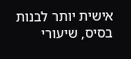אישית יותר לבנות בסיס, שיעורי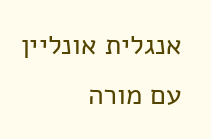אנגלית אונליין עם מורה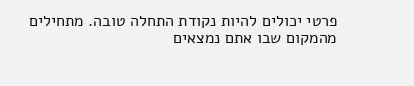פרטי יכולים להיות נקודת התחלה טובה. מתחילים מהמקום שבו אתם נמצאים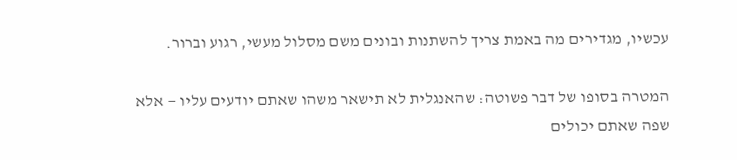עכשיו, מגדירים מה באמת צריך להשתנות ובונים משם מסלול מעשי, רגוע וברור.

המטרה בסופו של דבר פשוטה: שהאנגלית לא תישאר משהו שאתם יודעים עליו — אלא שפה שאתם יכולים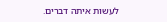לעשות איתה דברים.